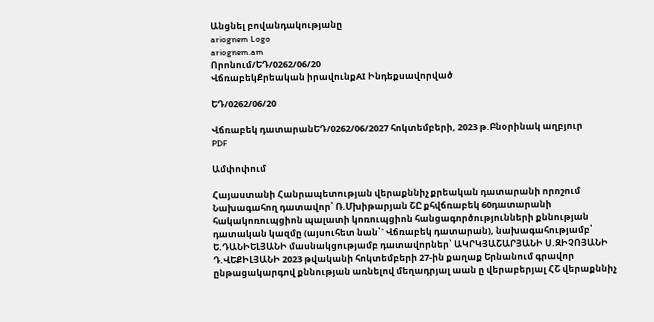Անցնել բովանդակությանը
ariognem Logo
ariognem.am
Որոնում/ԵԴ/0262/06/20
ՎճռաբեկՔրեական իրավունքAI Ինդեքսավորված

ԵԴ/0262/06/20

Վճռաբեկ դատարանԵԴ/0262/06/2027 հոկտեմբերի, 2023 թ.Բնօրինակ աղբյուր
PDF

Ամփոփում

Հայաստանի Հանրապետության վերաքննիչ քրեական դատարանի որոշում Նախագահող դատավոր՝ Ռ.Մխիթարյան ՇԸ քհվճռաբեկ 60դատարանի հակակոռուպցիոն պալատի կոռուպցիոն հանցագործությունների քննության դատական կազմը (այսուհետ նան՝` Վճռաբեկ դատարան), նախագահությամբ՝ Ե.ԴԱՆԻԵԼՅԱՆԻ մասնակցությամբ դատավորներ՝ ԱԿՐԿՅԱՇԱՐՅԱՆԻ Ս.ԶԻՉՈՅԱՆԻ Դ.ՎԵՔԻԼՅԱՆԻ 2023 թվականի հոկտեմբերի 27-ին քաղաք Երնանում գրավոր ընթացակարգով քննության առնելով մեղադրյալ աան ը վերաբերյալ ՀՇ վերաքննիչ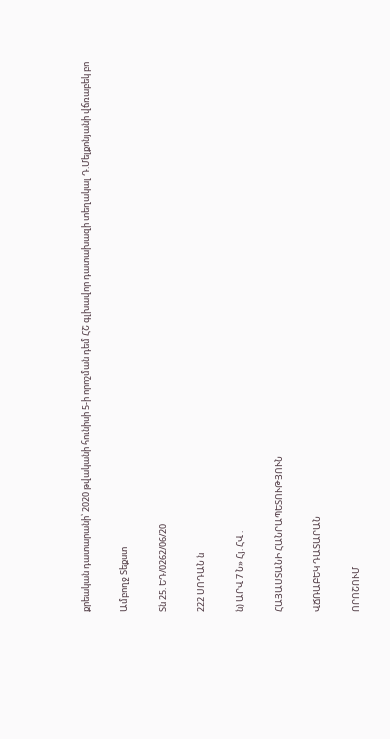քրեական դատարանի՝ 2020 թվականի հունիսի 5-ի որոշման դեմ ՀՇ գլխավոր դատախազի տեղակալ Դ.Մելքոնյանի վճռաբեկ բո

Ամբողջ Տեքստ

Տն 25. ԵԴ/0262/06/20

222 ՍՈԴԱՆ ն

ն) ԱՐՎ 7 Ն» Հյ. ՀՎ .

ՀԱՅԱՍՏԱՆԻ ՀԱՆՐԱՊԵՏՈՒԹՅՈՒՆ

ՎՃՌԱԲԵԿ ԴԱՏԱՐԱՆ

ՈՐՈՇՈՒՄ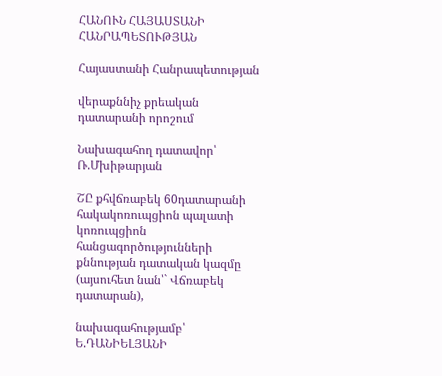ՀԱՆՈՒՆ ՀԱՅԱՍՏԱՆԻ ՀԱՆՐԱՊԵՏՈՒԹՅԱՆ

Հայաստանի Հանրապետության

վերաքննիչ քրեական դատարանի որոշում

Նախագահող դատավոր՝ Ռ.Մխիթարյան

ՇԸ քհվճռաբեկ 60դատարանի հակակոռուպցիոն պալատի կոռուպցիոն հանցագործությունների քննության դատական կազմը (այսուհետ նան՝` Վճռաբեկ դատարան),

նախագահությամբ՝ Ե.ԴԱՆԻԵԼՅԱՆԻ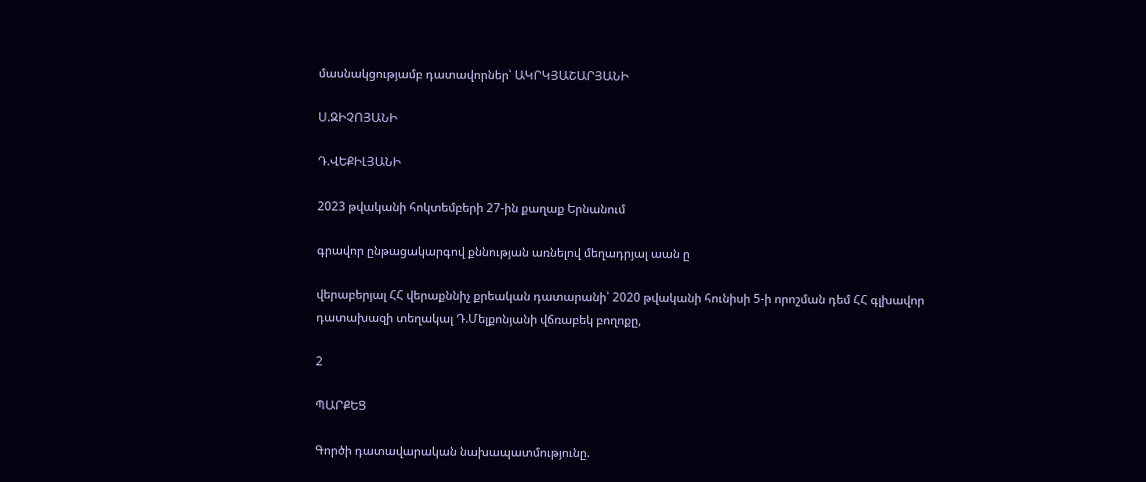մասնակցությամբ դատավորներ՝ ԱԿՐԿՅԱՇԱՐՅԱՆԻ

Ս.ԶԻՉՈՅԱՆԻ

Դ.ՎԵՔԻԼՅԱՆԻ

2023 թվականի հոկտեմբերի 27-ին քաղաք Երնանում

գրավոր ընթացակարգով քննության առնելով մեղադրյալ աան ը

վերաբերյալ ՀՀ վերաքննիչ քրեական դատարանի՝ 2020 թվականի հունիսի 5-ի որոշման դեմ ՀՀ գլխավոր դատախազի տեղակալ Դ.Մելքոնյանի վճռաբեկ բողոքը,

2

ՊԱՐՔԵՑ

Գործի դատավարական նախապատմությունը.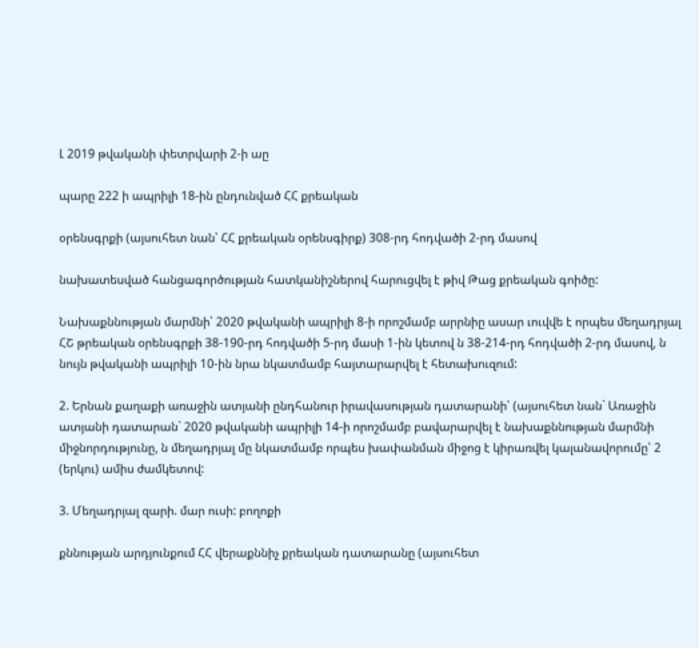Լ 2019 թվականի փետրվարի 2-ի աը

պարը 222 ի ապրիլի 18-ին ընդունված ՀՀ քրեական

օրենսգրքի (այսուհետ նան՝ ՀՀ քրեական օրենսգիրք) 308-րդ հոդվածի 2-րդ մասով

նախատեսված հանցագործության հատկանիշներով հարուցվել է թիվ Թաց քրեական գոիծը:

Նախաքննության մարմնի՝ 2020 թվականի ապրիլի 8-ի որոշմամբ արրնիը ասար ւուվվե է որպես մեղադրյալ ՀՇ թրեական օրենսգրքի 38-190-րդ հոդվածի 5-րդ մասի 1-ին կետով ն 38-214-րդ հոդվածի 2-րդ մասով, ն նույն թվականի ապրիլի 10-ին նրա նկատմամբ հայտարարվել է հետախուզում:

2. Երնան քաղաքի առաջին ատյանի ընդհանուր իրավասության դատարանի՝ (այսուհետ նան` Առաջին ատյանի դատարան` 2020 թվականի ապրիլի 14-ի որոշմամբ բավարարվել է նախաքննության մարմնի միջնորդությունը, ն մեղադրյալ մը նկատմամբ որպես խափանման միջոց է կիրառվել կալանավորումը՝ 2 (երկու) ամիս ժամկետով:

3. Մեղադրյալ զարի. մար ուսի: բողոքի

քննության արդյունքում ՀՀ վերաքննիչ քրեական դատարանը (այսուհետ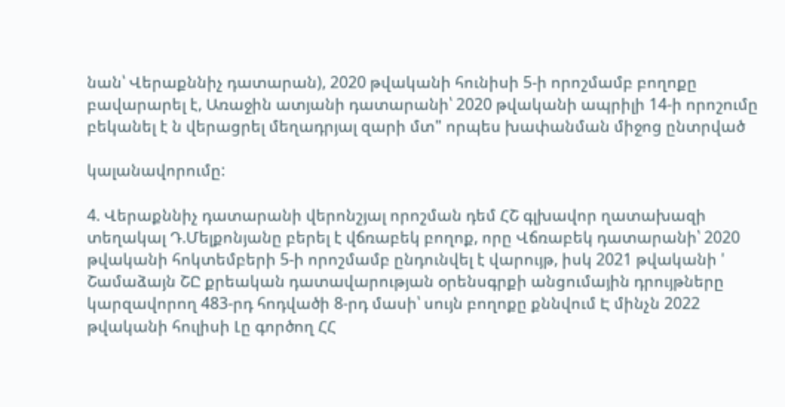նան՝ Վերաքննիչ դատարան), 2020 թվականի հունիսի 5-ի որոշմամբ բողոքը բավարարել է, Առաջին ատյանի դատարանի՝ 2020 թվականի ապրիլի 14-ի որոշումը բեկանել է ն վերացրել մեղադրյալ զարի մտ" որպես խափանման միջոց ընտրված

կալանավորումը:

4. Վերաքննիչ դատարանի վերոնշյալ որոշման դեմ ՀՇ գլխավոր ղատախազի տեղակալ Դ.Մելքոնյանը բերել է վճռաբեկ բողոք, որը Վճռաբեկ դատարանի՝ 2020 թվականի հոկտեմբերի 5-ի որոշմամբ ընդունվել է վարույթ, իսկ 2021 թվականի ' Շամաձայն ՇԸ քրեական դատավարության օրենսգրքի անցումային դրույթները կարզավորող 483-րդ հոդվածի 8-րդ մասի՝ սույն բողոքը քննվում Է մինչն 2022 թվականի հուլիսի Լը գործող ՀՀ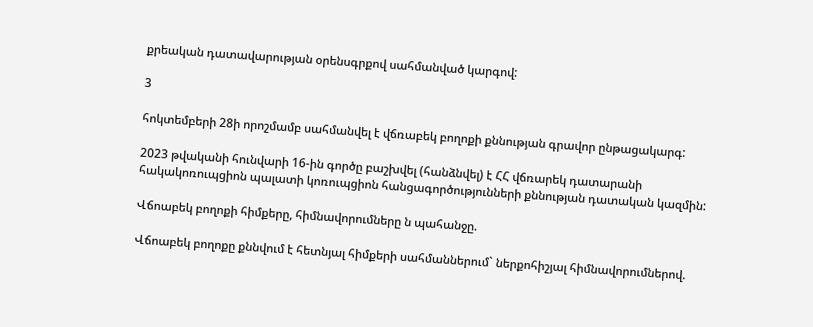քրեական դատավարության օրենսգրքով սահմանված կարգով:

3

հոկտեմբերի 28ի որոշմամբ սահմանվել է վճռաբեկ բողոքի քննության գրավոր ընթացակարգ:

2023 թվականի հունվարի 16-ին գործը բաշխվել (հանձնվել) է ՀՀ վճռարեկ դատարանի հակակոռուպցիոն պալատի կոռուպցիոն հանցագործությունների քննության դատական կազմին:

Վճոաբեկ բողոքի հիմքերը, հիմնավորումները ն պահանջը.

Վճոաբեկ բողոքը քննվում է հետնյալ հիմքերի սահմաններում` ներքոհիշյալ հիմնավորումներով.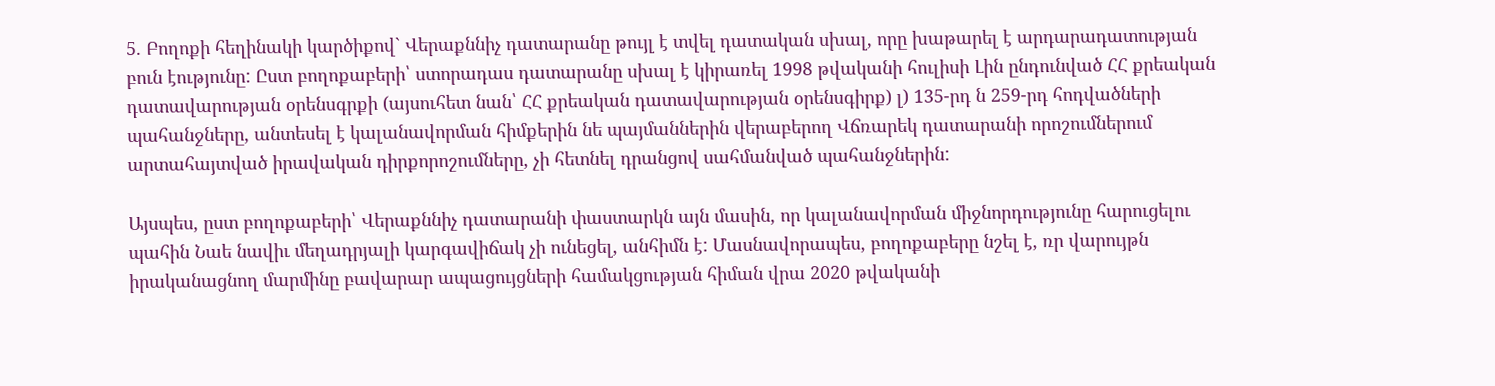5. Բողոքի հեղինակի կարծիքով` Վերաքննիչ դատարանը թույլ է տվել դատական սխալ, որը խաթարել է արդարադատության բուն էությունը: Ըստ բողոքաբերի՝ ստորադաս դատարանը սխալ է կիրառել 1998 թվականի հուլիսի Լին ընդունված ՀՀ քրեական դատավարության օրենսգրքի (այսուհետ նան՝ ՀՀ քրեական դատավարության օրենսգիրք) լ) 135-րդ ն 259-րդ հոդվածների պահանջները, անտեսել է կալանավորման հիմքերին նե պայմաններին վերաբերող Վճռարեկ դատարանի որոշումներում արտահայտված իրավական դիրքորոշումները, չի հետնել դրանցով սահմանված պահանջներին:

Այսպես, ըստ բողոքաբերի՝ Վերաքննիչ դատարանի փաստարկն այն մասին, որ կալանավորման միջնորդությունը հարուցելու պահին Նաե նավիւ մեղադրյալի կարգավիճակ չի ունեցել, անհիմն է: Մասնավորապես, բողոքաբերը նշել է, ռր վարույթն իրականացնող մարմինը բավարար ապացույցների համակցության հիման վրա 2020 թվականի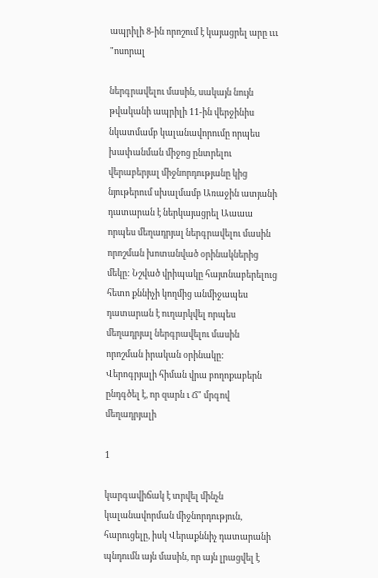ապրիլի 8-ին որոշում է կայացրել արը ւււ "ոսորալ

ներգրավելու մասին, սակայն նույն թվականի ապրիլի 11-ին վերջինիս նկատմամբ կալանավորումը որպես խափանման միջոց ընտրելու վերաբերյալ միջնորդությանը կից նյութերում սխալմամբ Առաջին ատյանի դատարան է ներկայացրել Աաաա որպես մեղադրյալ ներգրավելու մասին որոշման խոտանված օրինակներից մեկը: Նշված վրիպակը հայտնաբերելուց հետո քննիչի կողմից անմիջապես դատարան է ուղարկվել որպես մեղադրյալ ներգրավելու մասին որոշման իրական օրինակը: Վերոգրյալի հիման վրա բողոքաբերն ընդգծել է, որ զարն ւ Ճ" մրգով մեղադրյալի

1

կարգավիճակ է տրվել մինչն կալանավորման միջնորդություն, հարուցելը, իսկ Վերաքննիչ դատարանի պնդումն այն մասին, որ այն լրացվել է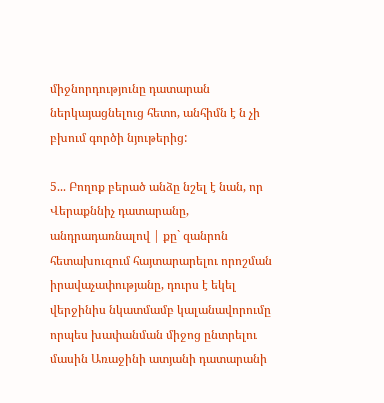միջնորդությունը դատարան ներկայացնելուց հետո, անհիմն է ն չի բխում գործի նյութերից:

5... Բողոք բերած անձը նշել է նան, որ Վերաքննիչ դատարանը, անդրադառնալով | քը` զանրոն հետախուզում հայտարարելու որոշման իրավաչափությանը, դուրս է եկել վերջինիս նկատմամբ կալանավորումը որպես խափանման միջոց ընտրելու մասին Առաջինի ատյանի դատարանի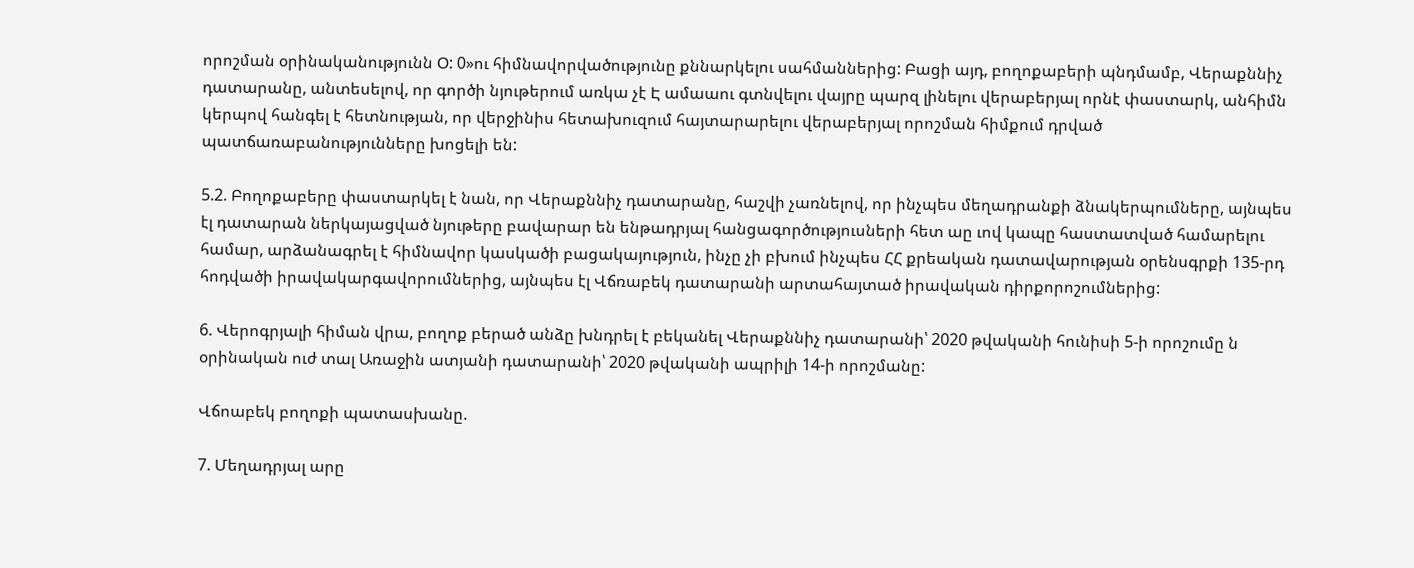որոշման օրինականությունն Օ: 0»ու հիմնավորվածությունը քննարկելու սահմաններից: Բացի այդ, բողոքաբերի պնդմամբ, Վերաքննիչ դատարանը, անտեսելով, որ գործի նյութերում առկա չէ Է ամաաու գտնվելու վայրը պարզ լինելու վերաբերյալ որնէ փաստարկ, անհիմն կերպով հանգել է հետնության, որ վերջինիս հետախուզում հայտարարելու վերաբերյալ որոշման հիմքում դրված պատճառաբանությունները խոցելի են:

5.2. Բողոքաբերը փաստարկել է նան, որ Վերաքննիչ դատարանը, հաշվի չառնելով, որ ինչպես մեղադրանքի ձնակերպումները, այնպես էլ դատարան ներկայացված նյութերը բավարար են ենթադրյալ հանցագործություսների հետ աը ւով կապը հաստատված համարելու համար, արձանագրել է հիմնավոր կասկածի բացակայություն, ինչը չի բխում ինչպես ՀՀ քրեական դատավարության օրենսգրքի 135-րդ հոդվածի իրավակարգավորումներից, այնպես էլ Վճռաբեկ դատարանի արտահայտած իրավական դիրքորոշումներից:

6. Վերոգրյալի հիման վրա, բողոք բերած անձը խնդրել է բեկանել Վերաքննիչ դատարանի՝ 2020 թվականի հունիսի 5-ի որոշումը ն օրինական ուժ տալ Առաջին ատյանի դատարանի՝ 2020 թվականի ապրիլի 14-ի որոշմանը:

Վճոաբեկ բողոքի պատասխանը.

7. Մեղադրյալ արը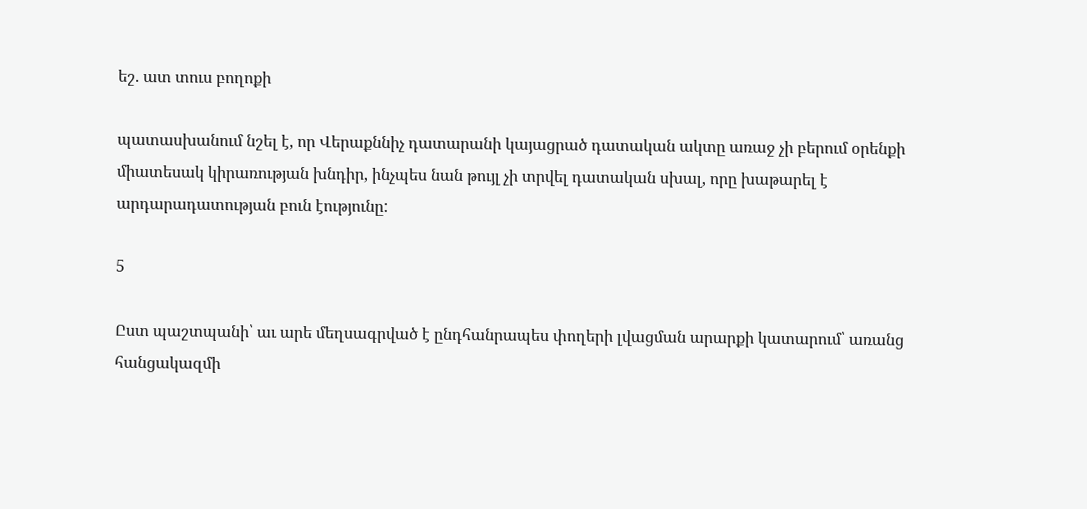եշ. ատ տուս բողոքի

պատասխանում նշել է, որ Վերաքննիչ դատարանի կայացրած դատական ակտը առաջ չի բերում օրենքի միատեսակ կիրառության խնդիր, ինչպես նան թույլ չի տրվել դատական սխալ, որը խաթարել է արդարադատության բուն էությունը:

5

Ըստ պաշտպանի՝ աւ արե մեղսագրված է ընդհանրապես փողերի լվացման արարքի կատարում՝ առանց հանցակազմի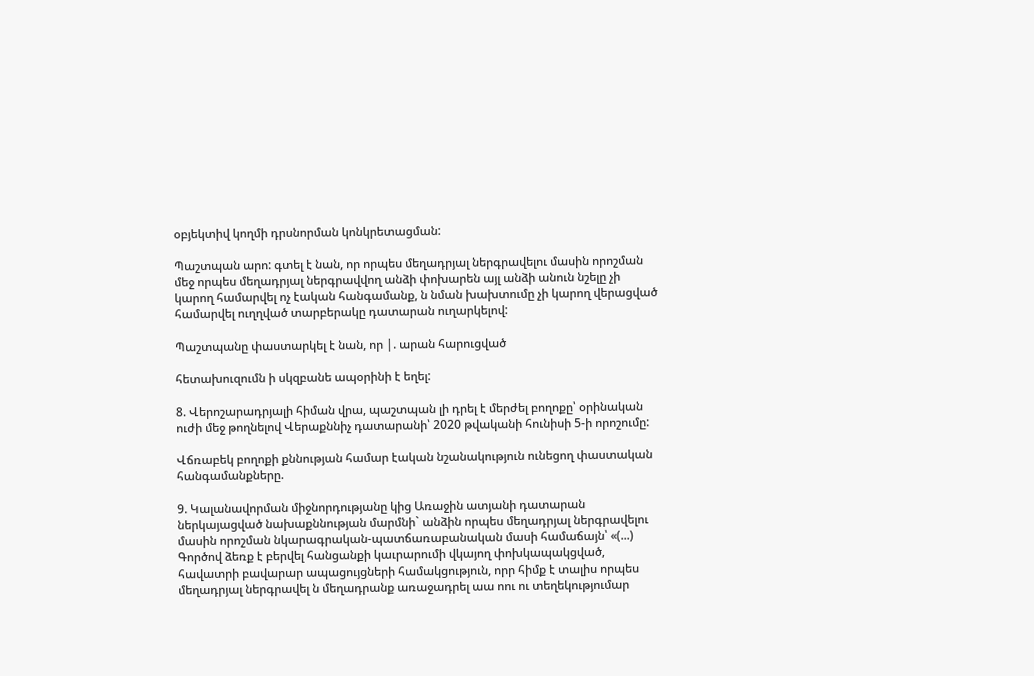օբյեկտիվ կողմի դրսնորման կոնկրետացման:

Պաշտպան արո: գտել է նան, որ որպես մեղադրյալ ներգրավելու մասին որոշման մեջ որպես մեղադրյալ ներգրավվող անձի փոխարեն այլ անձի անուն նշելը չի կարող համարվել ոչ էական հանգամանք, ն նման խախտումը չի կարող վերացված համարվել ուղղված տարբերակը դատարան ուղարկելով:

Պաշտպանը փաստարկել է նան, որ |. արան հարուցված

հետախուզումն ի սկզբանե ապօրինի է եղել:

8. Վերոշարադրյալի հիման վրա, պաշտպան լի դրել է մերժել բողոքը՝ օրինական ուժի մեջ թողնելով Վերաքննիչ դատարանի՝ 2020 թվականի հունիսի 5-ի որոշումը:

Վճռաբեկ բողոքի քննության համար էական նշանակություն ունեցող փաստական հանգամանքները.

9. Կալանավորման միջնորդությանը կից Առաջին ատյանի դատարան ներկայացված նախաքննության մարմնի` անձին որպես մեղադրյալ ներգրավելու մասին որոշման նկարագրական-պատճառաբանական մասի համաճայն՝ «(...) Գործով ձեռք է բերվել հանցանքի կաւրարումի վկայող փոխկապակցված, հավատրի բավարար ապացույցների համակցություն, որր հիմք է տալիս որպես մեղադրյալ ներգրավել ն մեղադրանք առաջադրել աա ոու ու տեղեկությումար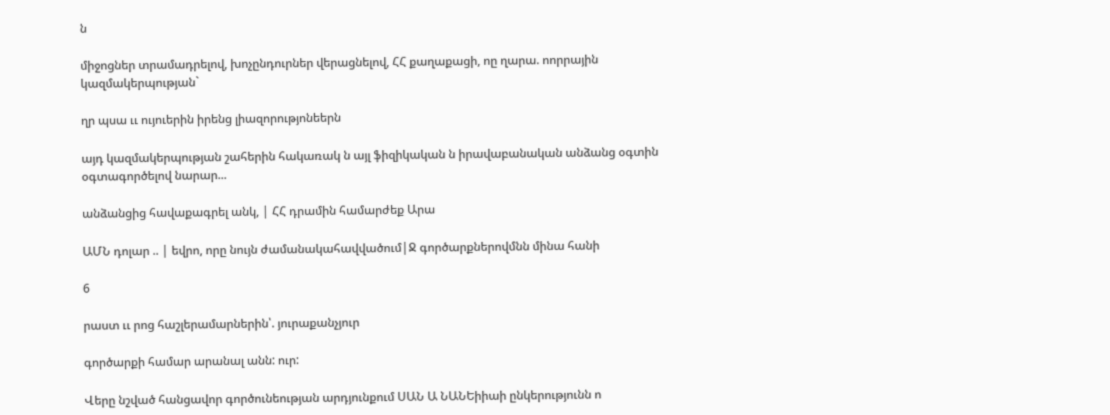ն

միջոցներ տրամադրելով, խոչընդուրներ վերացնելով, ՀՀ քաղաքացի, ոը ղարա. ոորրային կազմակերպության`

ղր պսա ււ ույուերին իրենց լիազորությոնեերն

այդ կազմակերպության շահերին հակառակ ն այլ ֆիզիկական ն իրավաբանական անձանց օգտին օգտագործելով նարար...

անձանցից հավաքագրել անկ, | ՀՀ դրամին համարժեք Արա

ԱՄՆ դոլար .. | եվրո, որը նույն ժամանակահավվածում|Ջ գործարքներովմնն մինա հանի

6

րաստ ււ րոց հաշլերամարներին՝. յուրաքանչյուր

գործարքի համար արանալ անն: ուր:

Վերը նշված հանցավոր գործունեության արդյունքում ՍԱՆ Ա ՆԱՆԵիիաի ընկերությունն ո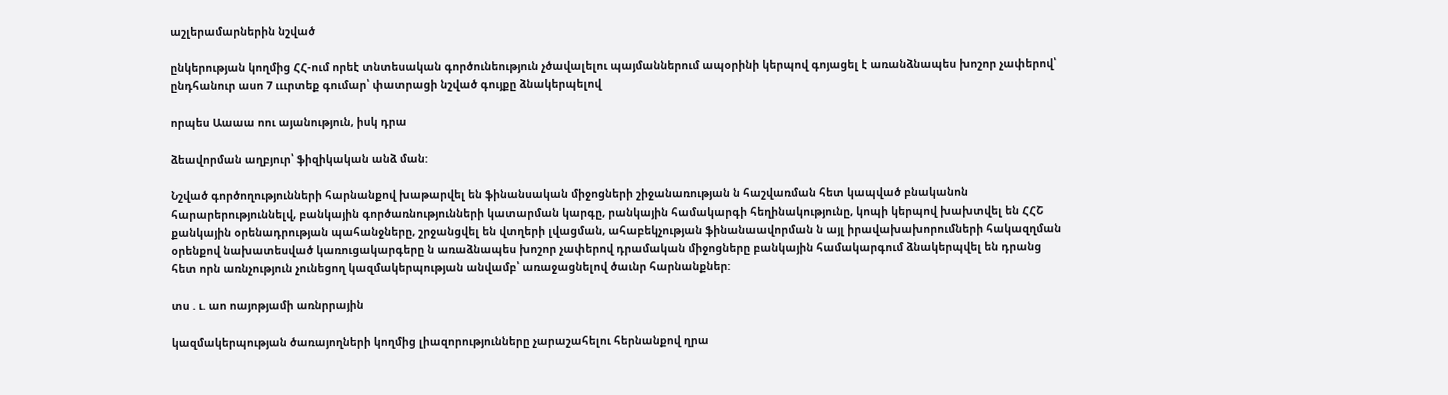աշլերամարներին նշված

ընկերության կողմից ՀՀ-ում որեէ տնտեսական գործունեություն չծավալելու պայմաններում ապօրինի կերպով գոյացել է առանձնապես խոշոր չափերով՝ ընդհանուր ասո 7 ւււրտեք գումար՝ փատրացի նշված գույքը ձնակերպելով

որպես Աաաա ոու այանություն, իսկ դրա

ձեավորման աղբյուր՝ ֆիզիկական անձ ման:

Նշված գործողությունների հարնանքով խաթարվել են ֆինանսական միջոցների շիջանառության ն հաշվառման հետ կապված բնականոն հարարերություննելվ, բանկային գործառնությունների կատարման կարգը, րանկային համակարգի հեղինակությունը, կոպի կերպով խախտվել են ՀՀՇ քանկային օրենադրության պահանջները, շրջանցվել են վտղերի լվացման, ահաբեկչության ֆինանաավորման ն այլ իրավախախորումների հակազղման օրենքով նախատեսված կառուցակարգերը ն առաձնապես խոշոր չափերով դրամական միջոցները բանկային համակարգում ձնակերպվել են դրանց հետ որն առնչություն չունեցող կազմակերպության անվամբ՝ առաջացնելով ծաւնր հարնանքներ:

տս . ւ. աո ոայոթյամի առնրրային

կազմակերպության ծառայողների կողմից լիազորությունները չարաշահելու հերնանքով ղրա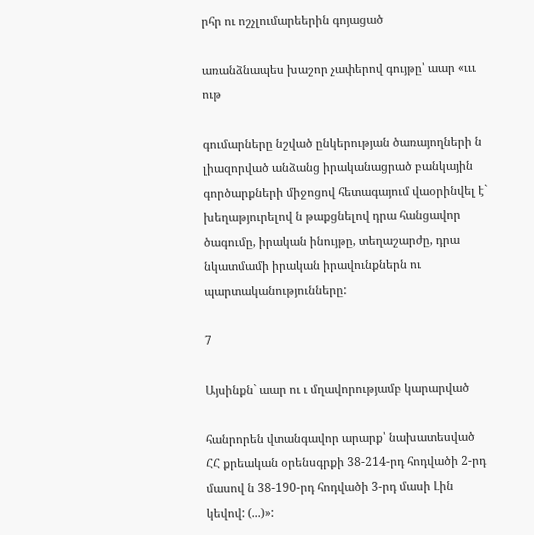րհր ու ոշչլումարեերին գոյացած

առանձնապես խաշոր չափերով գույթը՝ աար «ւււ ութ

գումարները նշված ընկերության ծառայողների ն լիազորված անձանց իրականացրած բանկային գործարքների միջոցով հետագայում վաօրինվել է` խեղաթյուրելով ն թաքցնելով դրա հանցավոր ծագումը, իրական ինույթը, տեղաշարժը, դրա նկատմամի իրական իրավունքներն ու պարտականությունները:

7

Այսինքն` աար ու ւ մղավորությամբ կարարված

հանրորեն վտանգավոր արարք՝ նախատեսված ՀՀ քրեական օրենսգրքի 38-214-րդ հոդվածի 2-րդ մասով ն 38-190-րդ հոդվածի 3-րդ մասի Լին կեվով: (...)»: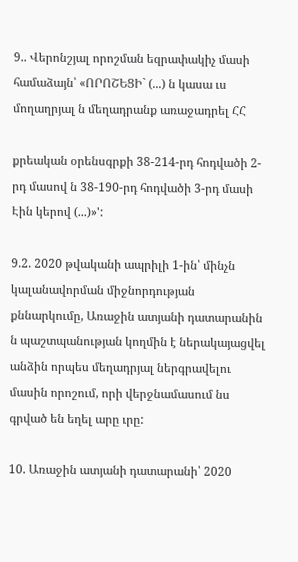9.. Վերոնշյալ որոշման եզրափակիչ մասի համաձայն՝ «ՈՐՈՇԵՑԻ` (...) ն կասա ւս մողաղրյալ ն մեղադրանք առաջադրել ՀՀ

քրեական օրենսգրքի 38-214-րդ հոդվածի 2-րդ մասով ն 38-190-րդ հոդվածի 3-րդ մասի Էին կերով (...)»':

9.2. 2020 թվականի ապրիլի 1-ին՝ մինչն կալանավորման միջնորդության քննարկումը, Առաջին ատյանի դատարանին ն պաշտպանության կողմին է ներակայացվել անձին որպես մեղադրյալ ներգրավելու մասին որոշում, որի վերջնամասում նս գրված են եղել արը ւրը:

10. Առաջին ատյանի դատարանի՝ 2020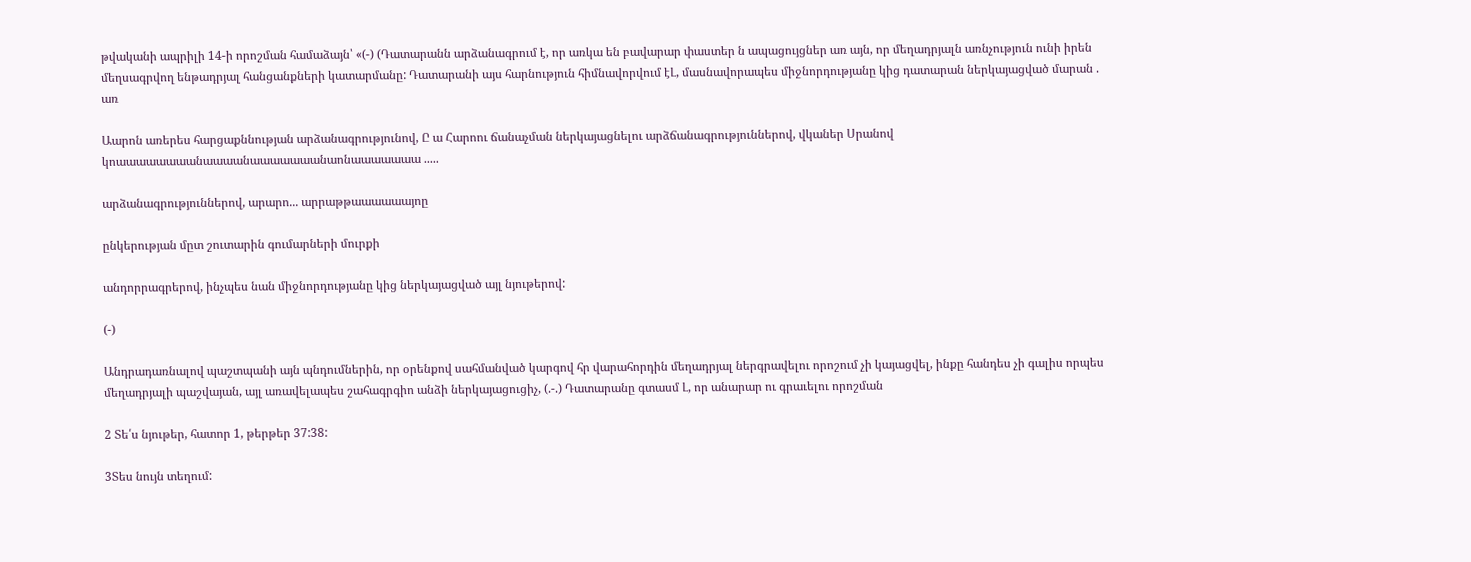թվականի ապրիլի 14-ի որոշման համաձայն՝ «(-) (Դատարանն արձանագրում է, որ առկա են բավարար փաստեր ն ապացույցներ առ այն, որ մեղադրյալն առնչություն ունի իրեն մեղսագրվող ենթադրյալ հանցանքների կատարմանը: Դատարանի այս հարնություն հիմնավորվում էԼ, մասնավորապես միջնորդությանը կից դատարան ներկայացված մարան . առ

Աարոն առերես հարցաքննության արձանագրությունով, Ը ա Հարոու ճանաչման ներկայացնելու արձճանագրություններով, վկաներ Սրանով կոաաաաաաաանաաաանաաաաաաանաոնաաաաաաա .....

արձանագրություններով, արարո... արրաթթաաաաաայոը

ընկերության մըտ շուտարին գումարների մուրքի

անդորրագրերով, ինչպես նան միջնորդությանը կից ներկայացված այլ նյութերով:

(-)

Անդրադառնալով պաշտպանի այն պնդումներին, որ օրենքով սահմանված կարգով հր վարահորդին մեղադրյալ ներգրավելու որոշում չի կայացվել, ինքը հանդես չի գալիս որպես մեղադրյալի պաշվայան, այլ առավելապես շահագրգիո անձի ներկայացուցիչ, (.-.) Դատարանը գտասմ Լ, որ անարար ու գրաւելու որոշման

2 Տե՛ս նյութեր, հատոր 1, թերթեր 37:38:

3Տես նույն տեղում: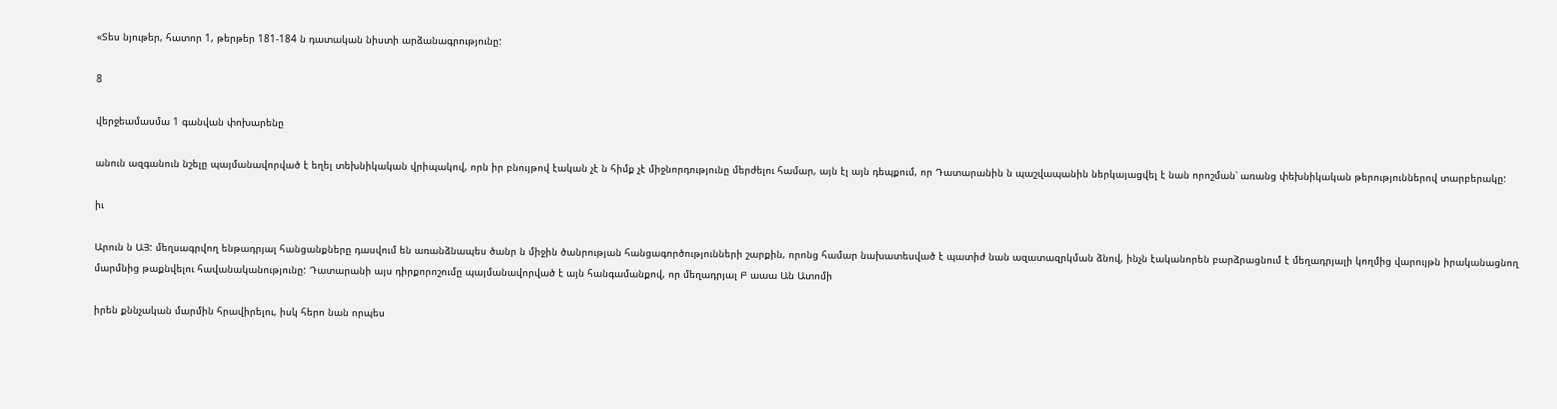«Տես նյութեր, հատոր 1, թերթեր 181-184 ն դատական նիստի արձանագրությունը:

8

վերջեամասմա 1 գանվան փոխարենը

անուն ազգանուն նշելը պայմանավորված է եղել տեխնիկական վրիպակով, որն իր բնույթով էական չէ ն հիմք չէ միջնորդությունը մերժելու համար, այն էլ այն դեպքում, որ Դատարանին ն պաշվապանին ներկայացվել է նան որոշման՝ առանց փեխնիկական թերություններով տարբերակը:

իւ

Արուն ն ԱՅ: մեղսագրվող ենթադրյալ հանցանքները դասվում են առանձնապես ծանր ն միջին ծանրության հանցագործությունների շարքին, որոնց համար նախատեսված է պատիժ նան ազատազրկման ձնով, ինչն էականորեն բարձրացնում է մեղադրյալի կողմից վարույթն իրականացնող մարմնից թաքնվելու հավանականությունը: Դատարանի այս դիրքորոշումը պայմանավորված է այն հանգամանքով, որ մեղադրյալ Բ աաա Ան Ատոմի

իրեն քննչական մարմին հրավիրելու, իսկ հերո նան որպես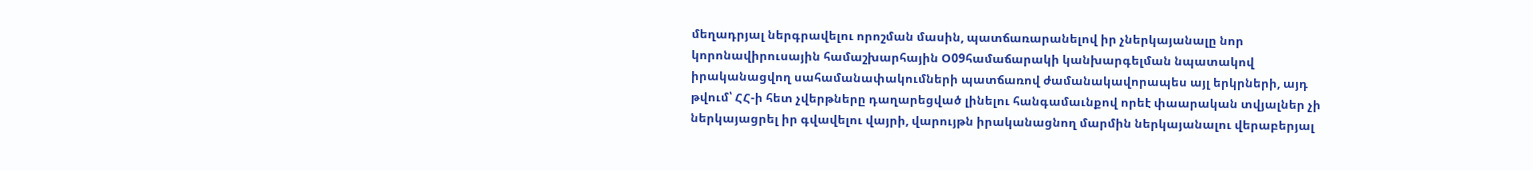մեղադրյալ ներգրավելու որոշման մասին, պատճառարանելով իր չներկայանալը նոր կորոնավիրուսային համաշխարհային Օ09համաճարակի կանխարգելման նպատակով իրականացվող սահամանափակումների պատճառով ժամանակավորապես այլ երկրների, այդ թվում՝ ՀՀ-ի հետ չվերթները դաղարեցված լինելու հանգամաւնքով որեէ փաարական տվյալներ չի ներկայացրել իր գվավելու վայրի, վարույթն իրականացնող մարմին ներկայանալու վերաբերյալ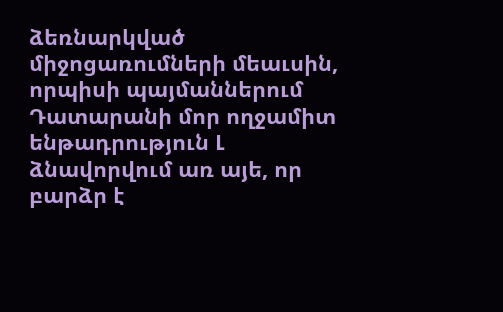ձեռնարկված միջոցառումների մեաւսին, որպիսի պայմաններում Դատարանի մոր ողջամիտ ենթադրություն Լ ձնավորվում առ այե, որ բարձր է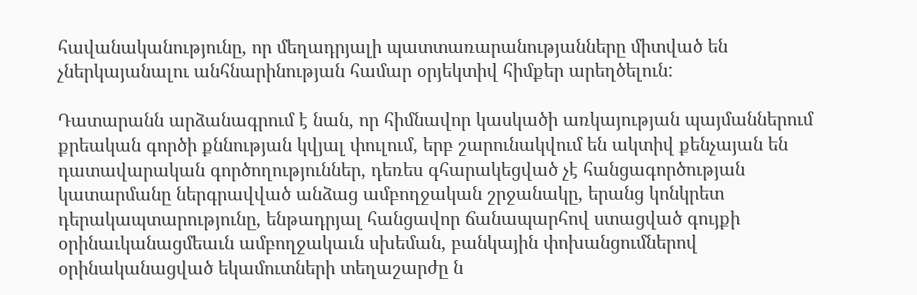հավանականությունը, որ մեղադրյալի պատտառարանությանները միտված են չներկայանալու անհնարինության համար օրյեկտիվ հիմքեր արեղծելուն:

Դատարանն արձանագրում է նան, որ հիմնավոր կասկածի առկայության պայմաններում քրեական գործի քննության կվյալ փուլում, երբ շարունակվում են ակտիվ քենչայան են դատավարական գործողություններ, դեռես գհարակեցված չէ հանցագործության կատարմանը ներգրավված անձաց ամբողջական շրջանակը, երանց կոնկրետ դերակապտարությունը, ենթադրյալ հանցավոր ճանապարհով ստացված գույքի օրինաւկանացմեաւն ամբողջակաւն սխեման, բանկային փոխանցումներով օրինականացված եկամուտների տեղաշարժը ն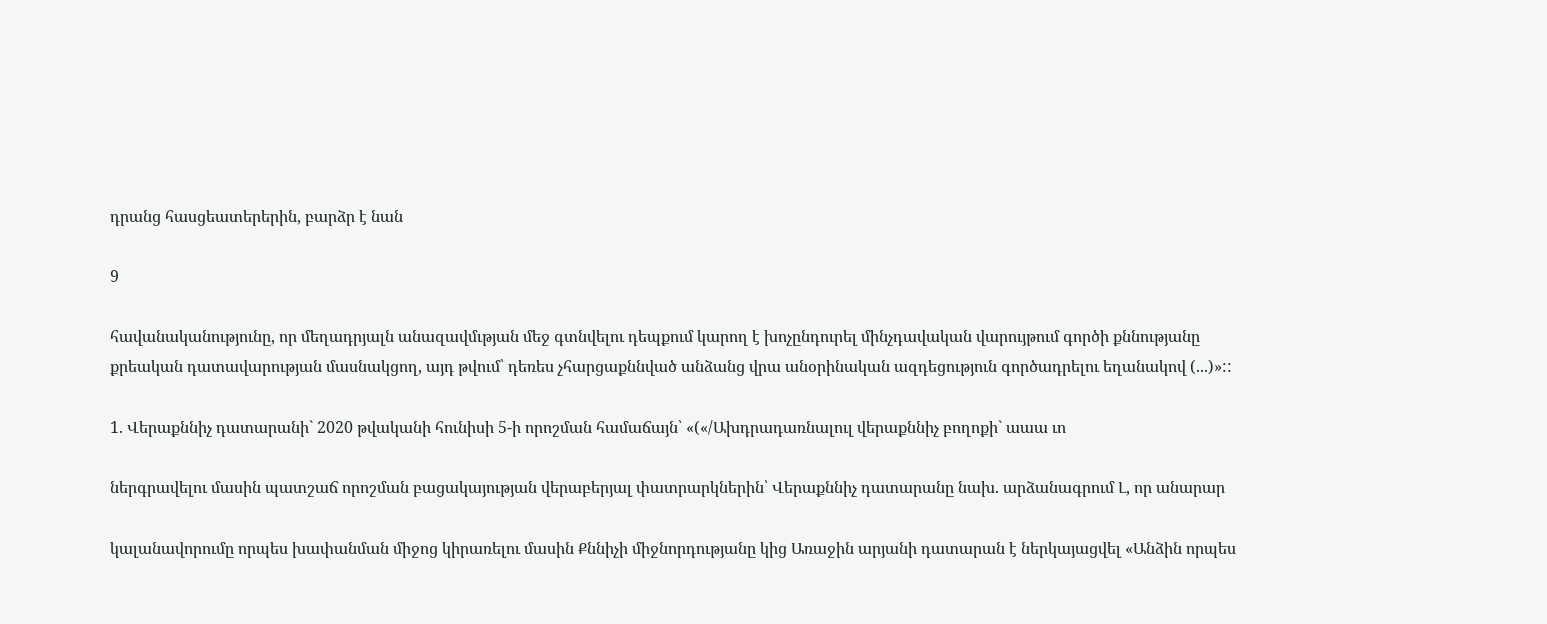դրանց հասցեատերերին, բարձր է նան

9

հավանականությունը, որ մեղադրյալն անազավմւթյան մեջ գտնվելու դեպքում կարող է խոչընդուրել մինչդավական վարույթում գործի քննությանը քրեական դատավարության մասնակցող, այդ թվում՝ դեռես չհարցաքննված անձանց վրա անօրինական ազդեցություն գործադրելու եղանակով (...)»::

1. Վերաքննիչ դատարանի` 2020 թվականի հունիսի 5-ի որոշման համաճայն՝ «(«/Ախդրադառնալուլ վերաքննիչ բողոքի` աաա ւո

ներգրավելու մասին պատշաճ որոշման բացակայության վերաբերյալ փատրարկներին՝ Վերաքննիչ դատարանը նախ. արձանագրում Լ, որ անարար

կալանավորումը որպես խափանման միջոց կիրառելու մասին Քննիչի միջնորդությանը կից Առաջին արյանի դատարան է ներկայացվել «Անձին որպես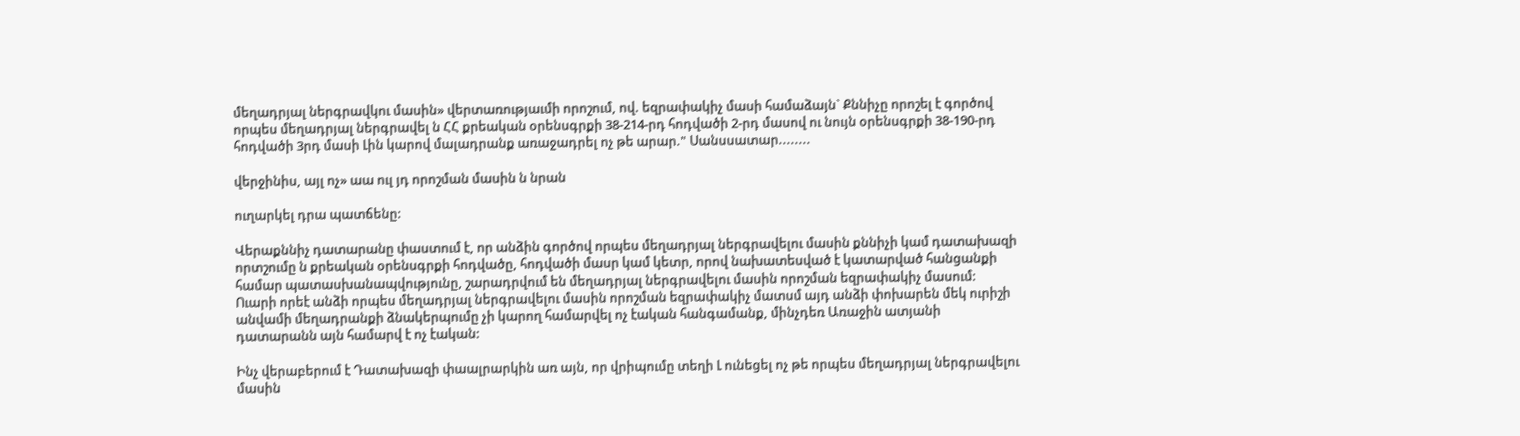մեղադրյալ ներգրավկու մասին» վերտառությաւմի որոշում, ով. եզրափակիչ մասի համաձայն` Քննիչը որոշել է գործով որպես մեղադրյալ ներգրավել ն ՀՀ քրեական օրենսգրքի 38-214-րդ հոդվածի 2-րդ մասով ու նույն օրենսգրքի 38-190-րդ հոդվածի 3րդ մասի Լին կարով մալադրանք առաջադրել ոչ թե արար." Սանսսատար........

վերջինիս, այլ ոչ» աա ուլ յդ որոշման մասին ն նրան

ուղարկել դրա պատճենը:

Վերաքննիչ դատարանը փաստում է, որ անձին գործով որպես մեղադրյալ ներգրավելու մասին քննիչի կամ դատախազի որտշումը ն քրեական օրենսգրքի հոդվածը, հոդվածի մասր կամ կետր, որով նախատեսված է կատարված հանցանքի համար պատասխանապվությունը, շարադրվում են մեղադրյալ ներգրավելու մասին որոշման եզրափակիչ մասում: Ուարի որեէ անձի որպես մեղադրյալ ներգրավելու մասին որոշման եզրափակիչ մատսմ այդ անձի փոխարեն մեկ ուրիշի անվամի մեղադրանքի ձնակերպումը չի կարող համարվել ոչ էական հանգամանք, մինչդեռ Առաջին ատյանի դատարանն այն համարվ է ոչ էական:

Ինչ վերաբերում է Դատախազի փաալրարկին առ այն, որ վրիպումը տեղի Լ ունեցել ոչ թե որպես մեղադրյալ ներգրավելու մասին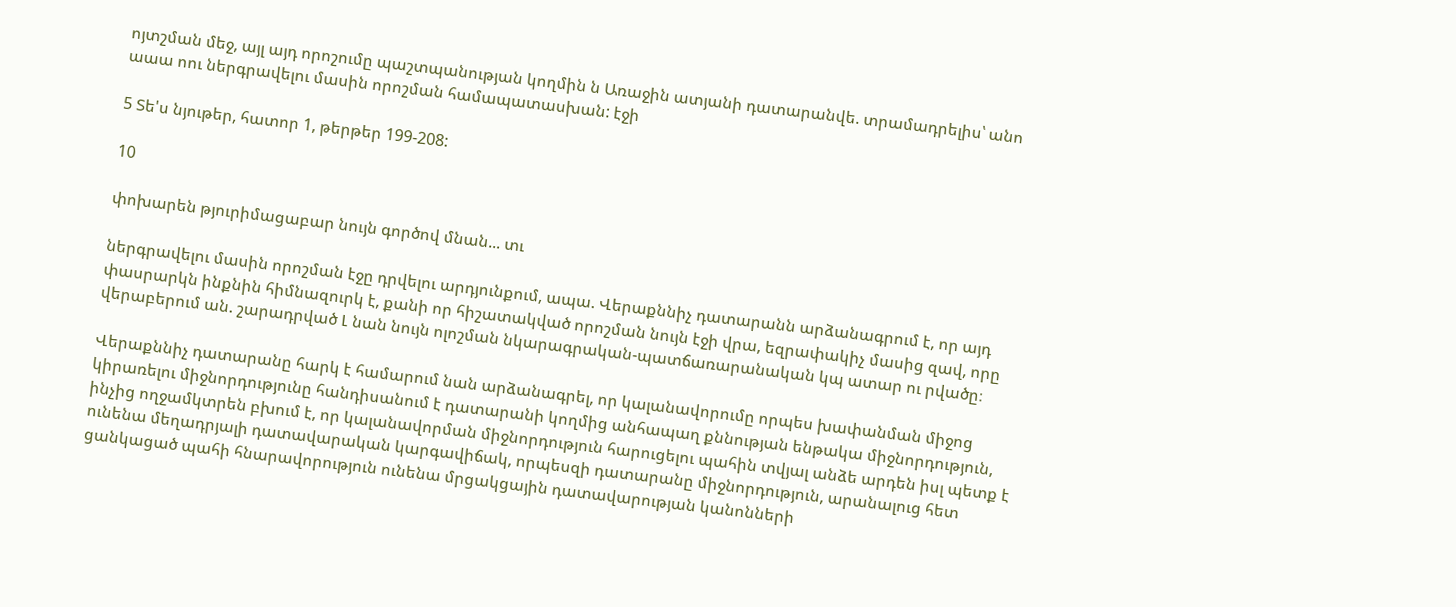ոյտշման մեջ, այլ այդ որոշումը պաշտպանության կողմին ն Առաջին ատյանի դատարանվե. տրամադրելիս՝ անո աաա ոու ներգրավելու մասին որոշման համապատասխան: էջի

5 Տե'ս նյութեր, հատոր 1, թերթեր 199-208:

10

փոխարեն թյուրիմացաբար նույն գործով մնան... տւ

ներգրավելու մասին որոշման էջը դրվելու արդյունքում, ապա. Վերաքննիչ դատարանն արձանագրում է, որ այդ փասրարկն ինքնին հիմնազուրկ է, քանի որ հիշատակված որոշման նույն էջի վրա, եզրափակիչ մասից զավ, որը վերաբերում ան. շարադրված Լ նան նույն ոլոշման նկարագրական-պատճառարանական կպ ատար ու րվածը։

Վերաքննիչ դատարանը հարկ է համարում նան արձանագրել, որ կալանավորումը որպես խափանման միջոց կիրառելու միջնորդությունը հանդիսանում է դատարանի կողմից անհապաղ քննության ենթակա միջնորդություն, ինչից ողջամկտրեն բխում է, որ կալանավորման միջնորդություն հարուցելու պահին տվյալ անձե արդեն իսլ պետք է ունենա մեղադրյալի դատավարական կարգավիճակ, որպեսզի դատարանը միջնորդություն, արանալուց հետ ցանկացած պահի հնարավորություն ունենա մրցակցային դատավարության կանոնների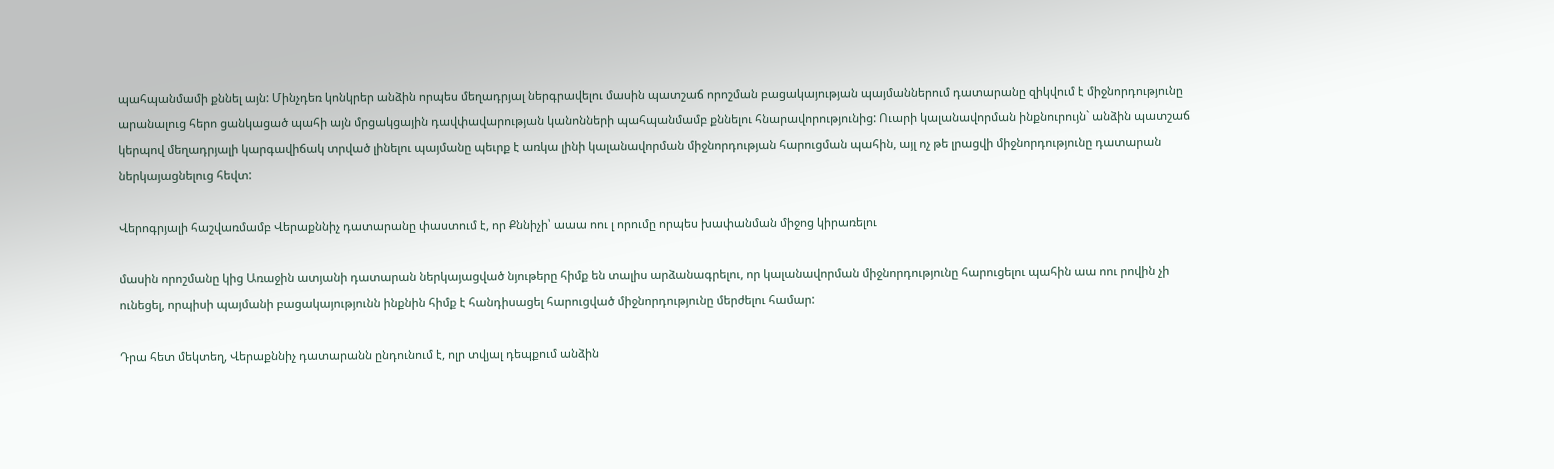պահպանմամի քննել այն: Մինչդեռ կոնկրեր անձին որպես մեղադրյալ ներգրավելու մասին պատշաճ որոշման բացակայության պայմաններում դատարանը զիկվում է միջնորդությունը արանալուց հերո ցանկացած պահի այն մրցակցային դավփավարության կանոնների պահպանմամբ քննելու հնարավորությունից: Ուարի կալանավորման ինքնուրույն` անձին պատշաճ կերպով մեղադրյալի կարգավիճակ տրված լինելու պայմանը պեւրք է առկա լինի կալանավորման միջնորդության հարուցման պահին, այլ ոչ թե լրացվի միջնորդությունը դատարան ներկայացնելուց հեվտ:

Վերոգրյալի հաշվառմամբ Վերաքննիչ դատարանը փաստում է, որ Քննիչի՝ աաա ոու լ որումը որպես խափանման միջոց կիրառելու

մասին որոշմանը կից Առաջին ատյանի դատարան ներկայացված նյութերը հիմք են տալիս արձանագրելու, որ կալանավորման միջնորդությունը հարուցելու պահին աա ոու րովին չի ունեցել, որպիսի պայմանի բացակայությունն ինքնին հիմք է հանդիսացել հարուցված միջնորդությունը մերժելու համար:

Դրա հետ մեկտեղ, Վերաքննիչ դատարանն ընդունում է, ոլր տվյալ դեպքում անձին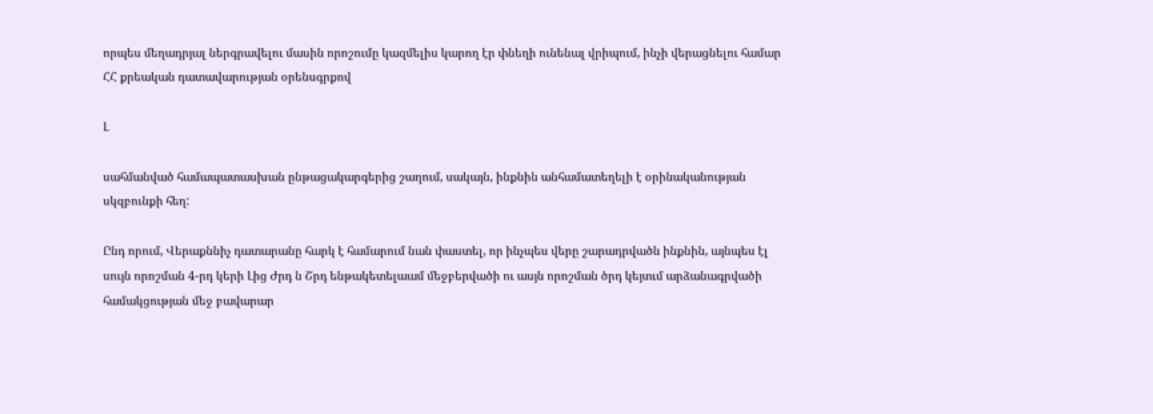որպես մեղադրյալ ներգրավելու մասին որոշումը կազմելիս կարող էր փնեղի ունենալ վրիպում, ինչի վերացնելու համար ՀՀ քրեական դատավարության օրենսգրքով

Լ

սահմանված համապատասխան ընթացակարգերից շաղում, սակայն, ինքնին անհամատեղելի է օրինականության սկզբունքի հեղ:

Ընդ որում, Վերաքննիչ դատարանը հարկ է համարում նան փաստել, որ ինչպես վերը շարադրվածն ինքնին, այնպես էլ սույն որոշման 4-րդ կերի Լից Ժրդ ն Շրդ ենթակետելաամ մեջբերվածի ու ասյն որոշման ծրդ կեյտւմ արձանագրվածի համակցության մեջ բավարար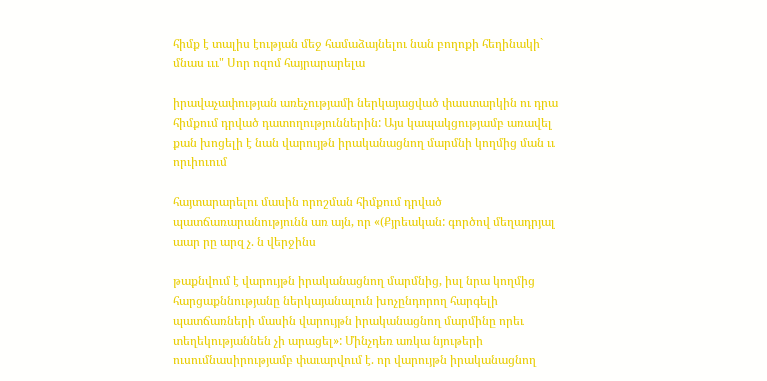հիմք է տալիս էության մեջ համաձայնելու նան բողոքի հեղինակի` մնաս ւււ" Սոր ոզոմ հայրարարելա

իրավաչափության առեչությամի ներկայացված փաստարկին ու դրա հիմքում դրված դատողություններին: Այս կապակցությամբ առավել քան խոցելի է նան վարույթն իրականացնող մարմնի կողմից ման ււ որւիուում

հայտարարելու մասին որոշման հիմքում դրված պատճառարանությունն առ այն, որ «(Քյրեական: գործով մեղադրյալ աար րը արզ չ. ն վերջինս

թաքնվում է վարույթն իրականացնող մարմնից, իսլ նրա կողմից հարցաքննությանը ներկայանալուն խոչընդորող հարգելի պատճառների մասին վարույթն իրականացնող մարմինը որեւ տեղեկությաննեն չի արացել»: Մինչդեռ առկա նյութերի ուսումնասիրությամբ փաւարվում է. որ վարույթն իրականացնող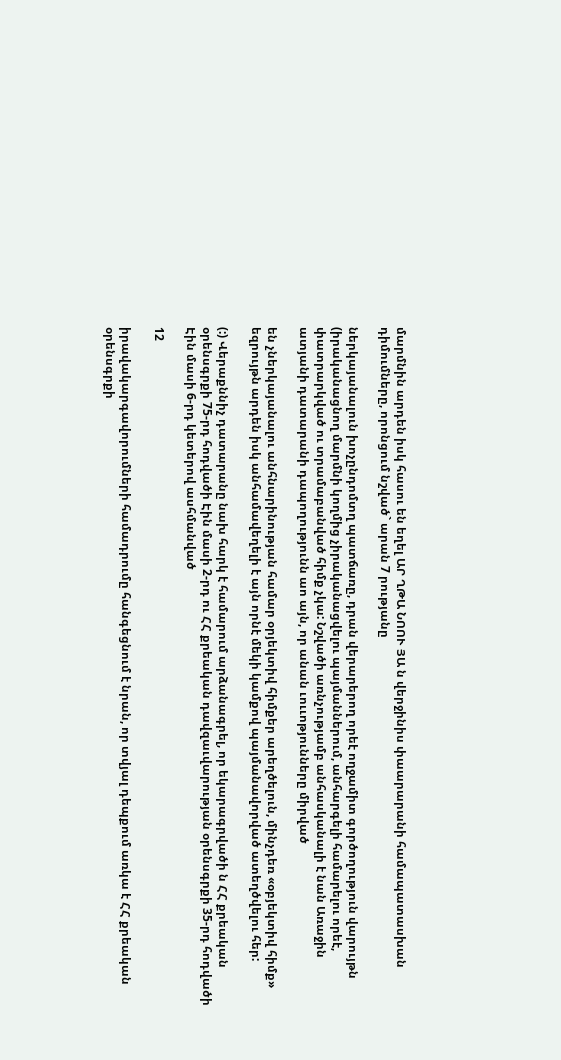մարմնին արդեն իսկ հասու են եղել ԱՐ ՂԹԱ ՆՈՈՒ ՅԱ ն վերջինիս փաարարանի համապատասխան դիմումները, որոնցում նշված` արան 7 րությանը

ներկայանալուն խոչընդոմտղ պատճառը, դրան վերարերող որեէ ողջամիտ գործողություն վարույթն (իրականացնող մարմնի կողմից չիրականացվելու պայմաններում, անհարգելի համարելու որեէ, փատրարկված ու տրամաբանված հիմք չկա: Նշվածի առնչությամբ անհասկանալի է նան Առաջին ատյանի դատարանի դապողությունն աո այն, որ անան ւոււոթյունները միրված

են չներկայանալու անհնարինության համար օրյեկտիվ հիմքեր արեղծելուն, մինչդեռ «օբյեկտիվ հիմք» եզրույթն արդեն իսկ անհամավեղելի է այն որնէ մեկի կամքով պայմանավորված ատեղծվելու հեր:

(:) Վերաքննիչ դատարանը նախ հարկ է համարում արձանագրել, որ եկարագրվածի ն ՀՀ քրեական օրենսգրքի 75-րդ հոդվածի Էին մասի 2-րդ ու ՀՀ քրեական դավզաւվարության օրենսգրքի 35-րդ հոդվածի Էին մասի 6-րդ կետերով ասհմանված

12

իրավակարգավորումների համադրումը հանգեցնում է նրան, որ տվյալ դեպքում առկա է ՀՀ քրեական օրենսգրքի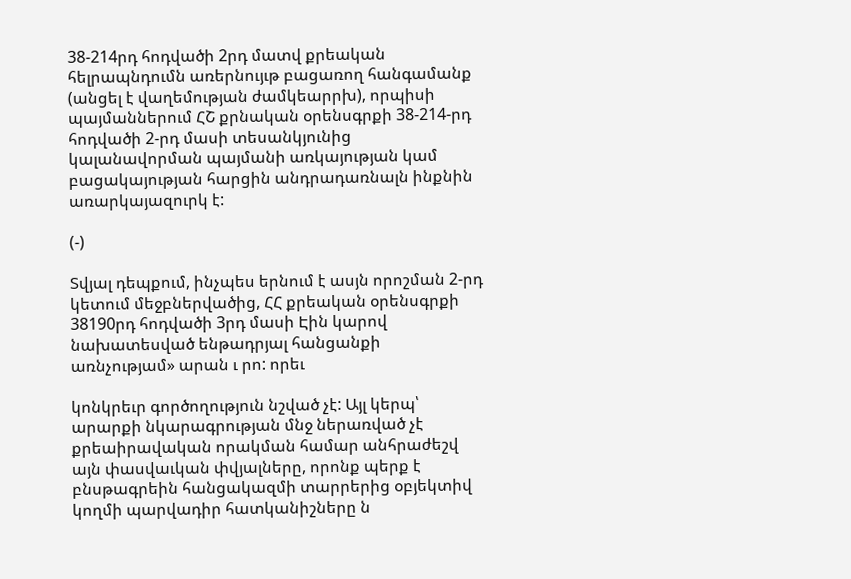38-214րդ հոդվածի 2րդ մատվ քրեական հելրապնդումն առերնույւթ բացառող հանգամանք (անցել է վաղեմության ժամկեարրխ), որպիսի պայմաններում ՀՇ քրնական օրենսգրքի 38-214-րդ հոդվածի 2-րդ մասի տեսանկյունից կալանավորման պայմանի առկայության կամ բացակայության հարցին անդրադառնալն ինքնին առարկայազուրկ է:

(-)

Տվյալ դեպքում, ինչպես երնում է ասյն որոշման 2-րդ կետում մեջբներվածից, ՀՀ քրեական օրենսգրքի 38190րդ հոդվածի 3րդ մասի Էին կարով նախատեսված ենթադրյալ հանցանքի առնչությամ» արան ւ րո: որեւ

կոնկրեւր գործողություն նշված չէ: Այլ կերպ՝ արարքի նկարագրության մնջ ներառված չէ քրեաիրավական որակման համար անհրաժեշվ այն փասվաւկան փվյալները, որոնք պերք է բնսթագրեին հանցակազմի տարրերից օբյեկտիվ կողմի պարվադիր հատկանիշները ն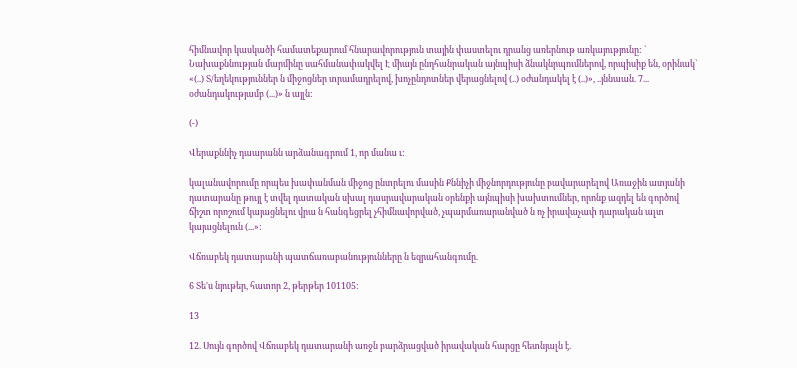հիմնավոր կասկածի համատեքարում հնարավորություն տային փաստելու դրանց առերնութ առկայությունը: ` Նախաքննության մարմինը սահմանափակվել Է միայն ընդհանրական այնպիսի ձնակնրպումներով, որպիսիք են, օրինակ` «(..) Տ/եղեկություններ ն միջոցներ տրամադրելով, խոչընդոտներ վերացնելով (..) օժանդակել է (..)», ..յննաան. 7... օժանդակությամբ (...)» ն այլն:

(-)

Վերաքննիչ դաարանն արձանագրում 1, որ մանա ւ:

կալանավորումը որպես խափանման միջոց ընտրելու մասին Քննիչի միջնորդությունը բավարարելով Առաջին ատյանի դատարանը թույլ է տվել դատական սխալ դասրավարական օրենքի այնպիսի խախտումներ, որոնք ազդել են գործով ճիշտ որոշում կայացնելու վրա ն հանգեցրել չհիմնավորված, չպարմառարանված ն ոչ իրավաչափ դարական ալտ կայացնելուն (...»:

Վճռաբեկ դատարանի պատճառաբանությունները ն եզրահանգումը.

6 Տե'ս նյութեր, հատոր 2, թերթեր 101105:

13

12. Սույն գործով Վճռաբեկ դատարանի առջն բարձրացված իրավական հարցը հետնյալն է.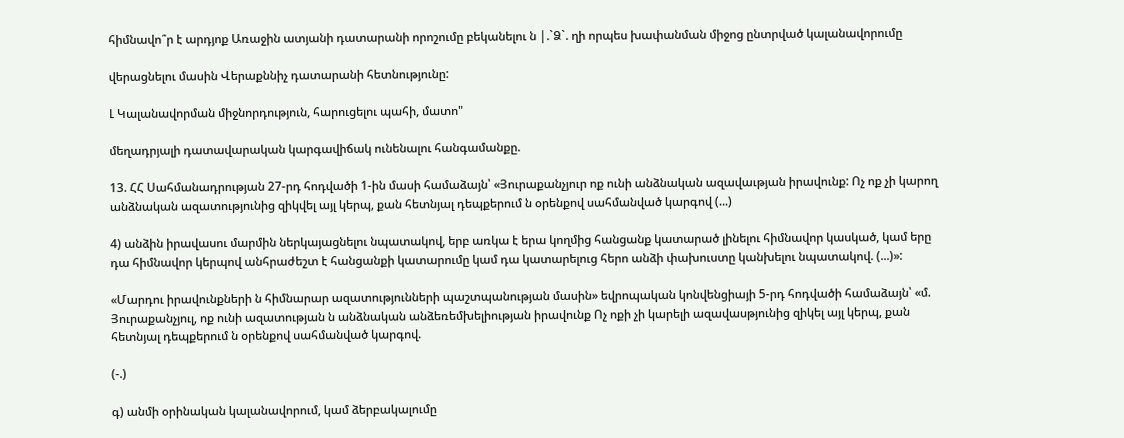հիմնավո՞ր է արդյոք Առաջին ատյանի դատարանի որոշումը բեկանելու ն |.`Ձ`. ղի որպես խափանման միջոց ընտրված կալանավորումը

վերացնելու մասին Վերաքննիչ դատարանի հետնությունը:

Լ Կալանավորման միջնորդություն, հարուցելու պահի, մատո"

մեղադրյալի դատավարական կարգավիճակ ունենալու հանգամանքը.

13. ՀՀ Սահմանադրության 27-րդ հոդվածի 1-ին մասի համաձայն՝ «Յուրաքանչյուր ոք ունի անձնական ազավաւթյան իրավունք: Ոչ ոք չի կարող անձնական ազատությունից զիկվել այլ կերպ, քան հետնյալ դեպքերում ն օրենքով սահմանված կարգով (...)

4) անձին իրավասու մարմին ներկայացնելու նպատակով, երբ առկա է երա կողմից հանցանք կատարած լինելու հիմնավոր կասկած, կամ երը դա հիմնավոր կերպով անհրաժեշտ է հանցանքի կատարումը կամ դա կատարելուց հերո անձի փախուստը կանխելու նպատակով. (...)»:

«Մարդու իրավունքների ն հիմնարար ազատությունների պաշտպանության մասին» եվրոպական կոնվենցիայի 5-րդ հոդվածի համաձայն՝ «մ. Յուրաքանչյուլ, ոք ունի ազատության ն անձնական անձեռեմխելիության իրավունք Ոչ ոքի չի կարելի ազավասթյունից զիկել այլ կերպ, քան հետնյալ դեպքերում ն օրենքով սահմանված կարգով.

(-.)

գ) անմի օրինական կալանավորում, կամ ձերբակալումը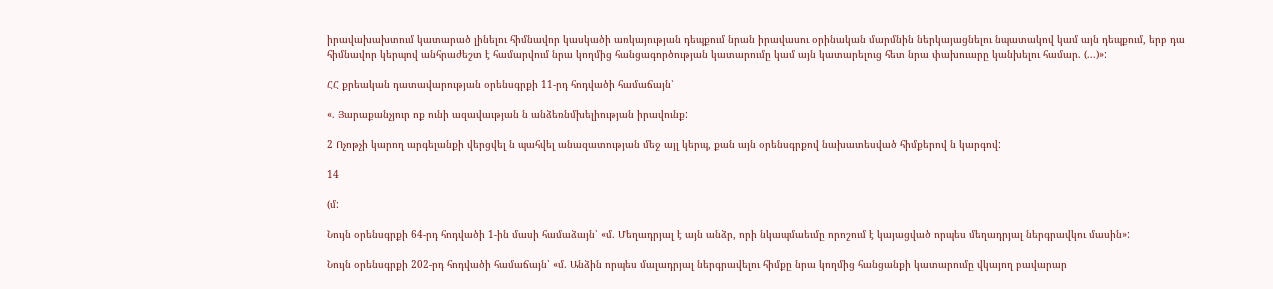իրավախախտում կատարած լինելու հիմնավոր կասկածի առկայության դեպքում նրան իրավասու օրինական մարմնին ներկայացնելու նպատակով կամ այն դեպքում, երբ դա հիմնավոր կերպով անհրաժեշտ է համարվում նրա կողմից հանցագործության կատարումը կամ այն կատարելուց հետ նրա փախուարը կանխելու համար. (...)»:

ՀՀ քրեական դատավարության օրենսգրքի 11-րդ հոդվածի համաճայն՝

«. Յարաքանչյուր ոք ունի ազավաւթյան ն անձեռնմխելիության իրավունք:

2 Ոչոթչի կարող արգելանքի վերցվել ն պահվել անազատության մեջ այլ կերպ, քան այն օրենսգրքով նախատեսված հիմքերով ն կարգով:

14

(մ:

Նույն օրենսգրքի 64-րդ հոդվածի 1-ին մասի համաձայն՝ «մ. Մեղադրյալ է այն անձր, որի նկապմաեւմը որոշում է կայացված որպես մեղադրյալ ներգրավկու մասին»:

Նույն օրենսգրքի 202-րդ հոդվածի համաճայն՝ «մ. Անձին որպես մալադրյալ ներգրավելու հիմքը նրա կողմից հանցանքի կատարումը վկայող բավարար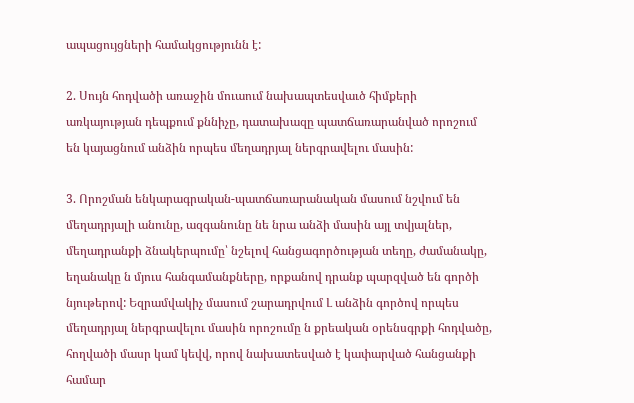ապացույցների համակցությունն է:

2. Սույն հոդվածի առաջին մուաում նախապտեսվաւծ հիմքերի առկայության դեպքում քննիչը, դատախազը պատճառարանված որոշում են կայացնում անձին որպես մեղադրյալ ներգրավելու մասին:

3. Որոշման ենկարագրական-պատճառարանական մասում նշվում են մեղադրյալի անունը, ազգանունը նե նրա անձի մասին այլ տվյալներ, մեղադրանքի ձնակերպումը՝ նշելով հանցագործության տեղը, ժամանակը, եղանակը ն մյուս հանգամանքները, որքանով դրանք պարզված են գործի նյութերով: Եզրամվակիչ մասում շարադրվում Լ անձին գործով որպես մեղադրյալ ներգրավելու մասին որոշումը ն քրեական օրենսգրքի հոդվածը, հողվածի մասր կամ կեվվ, որով նախատեսված է կափարված հանցանքի համար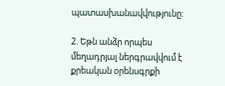պատասխանավվությունը:

2. Եթն անձր որպես մեղադրյալ ներգրավվում է քրեական օրենսգրքի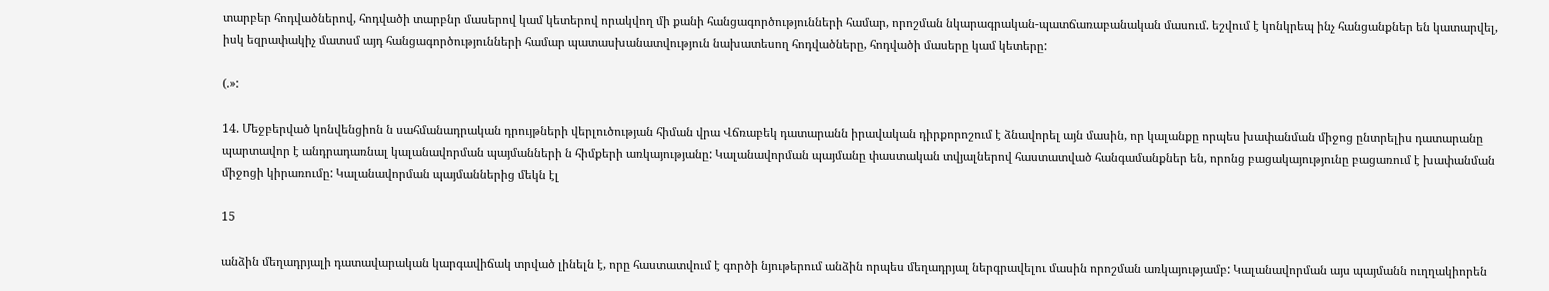տարբեր հոդվածներով, հոդվածի տարբնր մասերով կամ կետերով որակվող մի քանի հանցագործությունների համար, որոշման նկարագրական-պատճառաբանական մասում. եշվում է կոնկրեպ ինչ հանցանքներ են կատարվել, իսկ եզրափակիչ մատսմ այդ հանցագործությունների համար պատասխանատվություն նախատեսող հոդվածները, հոդվածի մասերը կամ կետերը:

(.»:

14. Մեջբերված կոնվենցիոն ն սահմանադրական դրույթների վերլուծության հիման վրա Վճռաբեկ դատարանն իրավական դիրքորոշում է ձնավորել այն մասին, որ կալանքը որպես խափանման միջոց ընտրելիս դատարանը պարտավոր է անդրադառնալ կալանավորման պայմանների ն հիմքերի առկայությանը: Կալանավորման պայմանը փաստական տվյալներով հաստատված հանգամանքներ են, որոնց բացակայությունը բացառում է խափանման միջոցի կիրառումը: Կալանավորման պայմաններից մեկն էլ

15

անձին մեղադրյալի դատավարական կարգավիճակ տրված լինելն է, որը հաստատվում է գործի նյութերում անձին որպես մեղադրյալ ներգրավելու մասին որոշման առկայությամբ: Կալանավորման այս պայմանն ուղղակիորեն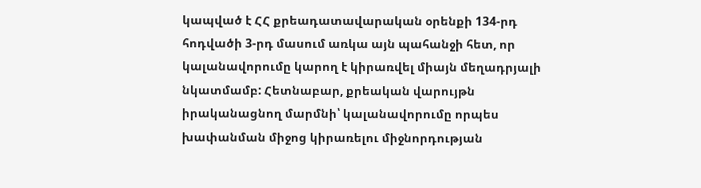կապված է ՀՀ քրեադատավարական օրենքի 134-րդ հոդվածի 3-րդ մասում առկա այն պահանջի հետ, որ կալանավորումը կարող է կիրառվել միայն մեղադրյալի նկատմամբ: Հետնաբար, քրեական վարույթն իրականացնող մարմնի՝ կալանավորումը որպես խափանման միջոց կիրառելու միջնորդության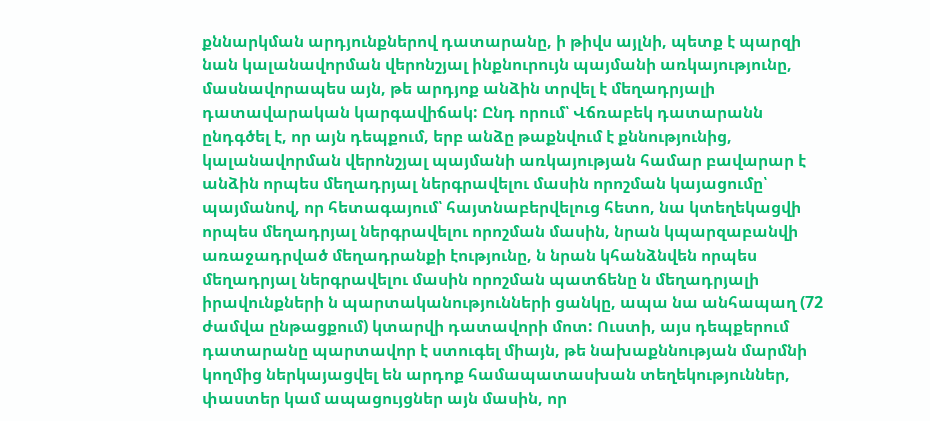քննարկման արդյունքներով դատարանը, ի թիվս այլնի, պետք է պարզի նան կալանավորման վերոնշյալ ինքնուրույն պայմանի առկայությունը, մասնավորապես այն, թե արդյոք անձին տրվել է մեղադրյալի դատավարական կարգավիճակ: Ընդ որում՝ Վճռաբեկ դատարանն ընդգծել է, որ այն դեպքում, երբ անձը թաքնվում է քննությունից, կալանավորման վերոնշյալ պայմանի առկայության համար բավարար է անձին որպես մեղադրյալ ներգրավելու մասին որոշման կայացումը՝ պայմանով, որ հետագայում՝ հայտնաբերվելուց հետո, նա կտեղեկացվի որպես մեղադրյալ ներգրավելու որոշման մասին, նրան կպարզաբանվի առաջադրված մեղադրանքի էությունը, ն նրան կհանձնվեն որպես մեղադրյալ ներգրավելու մասին որոշման պատճենը ն մեղադրյալի իրավունքների ն պարտականությունների ցանկը, ապա նա անհապաղ (72 ժամվա ընթացքում) կտարվի դատավորի մոտ: Ուստի, այս դեպքերում դատարանը պարտավոր է ստուգել միայն, թե նախաքննության մարմնի կողմից ներկայացվել են արդոք համապատասխան տեղեկություններ, փաստեր կամ ապացույցներ այն մասին, որ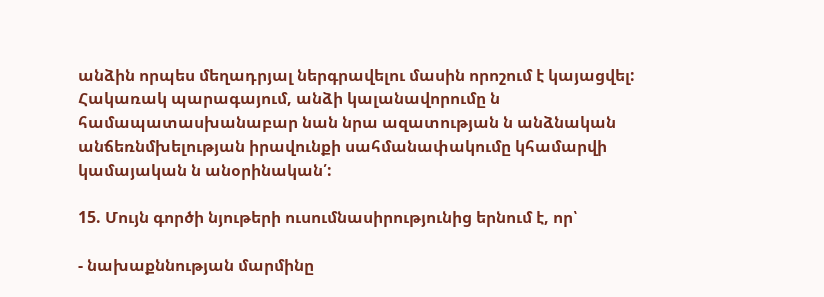անձին որպես մեղադրյալ ներգրավելու մասին որոշում է կայացվել: Հակառակ պարագայում, անձի կալանավորումը ն համապատասխանաբար նան նրա ազատության ն անձնական անճեռնմխելության իրավունքի սահմանափակումը կհամարվի կամայական ն անօրինական՛:

15. Մույն գործի նյութերի ուսումնասիրությունից երնում է, որ՝

- նախաքննության մարմինը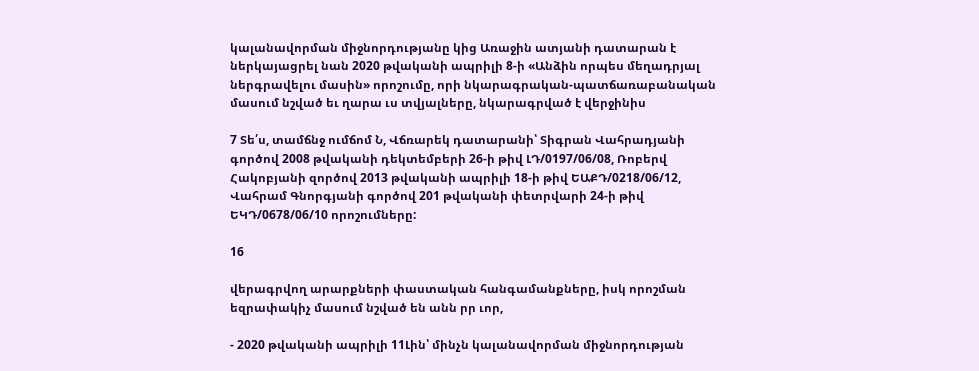կալանավորման միջնորդությանը կից Առաջին ատյանի դատարան է ներկայացրել նան 2020 թվականի ապրիլի 8-ի «Անձին որպես մեղադրյալ ներգրավելու մասին» որոշումը, որի նկարագրական-պատճառաբանական մասում նշված եւ ղարա ւս տվյալները, նկարագրված է վերջինիս

7 Տե՛ս, տամճնջ ումճոմ Ն, Վճռարեկ դատարանի՝ Տիգրան Վահրադյանի գործով 2008 թվականի դեկտեմբերի 26-ի թիվ ԼԴ/0197/06/08, Ռոբերվ Հակոբյանի զործով 2013 թվականի ապրիլի 18-ի թիվ ԵԱՔԴ/0218/06/12, Վահրամ Գնորգյանի գործով 201 թվականի փետրվարի 24-ի թիվ ԵԿԴ/0678/06/10 որոշումները:

16

վերագրվող արարքների փաստական հանգամանքները, իսկ որոշման եզրափակիչ մասում նշված են անն րր ւոր,

- 2020 թվականի ապրիլի 11Լին՝ մինչն կալանավորման միջնորդության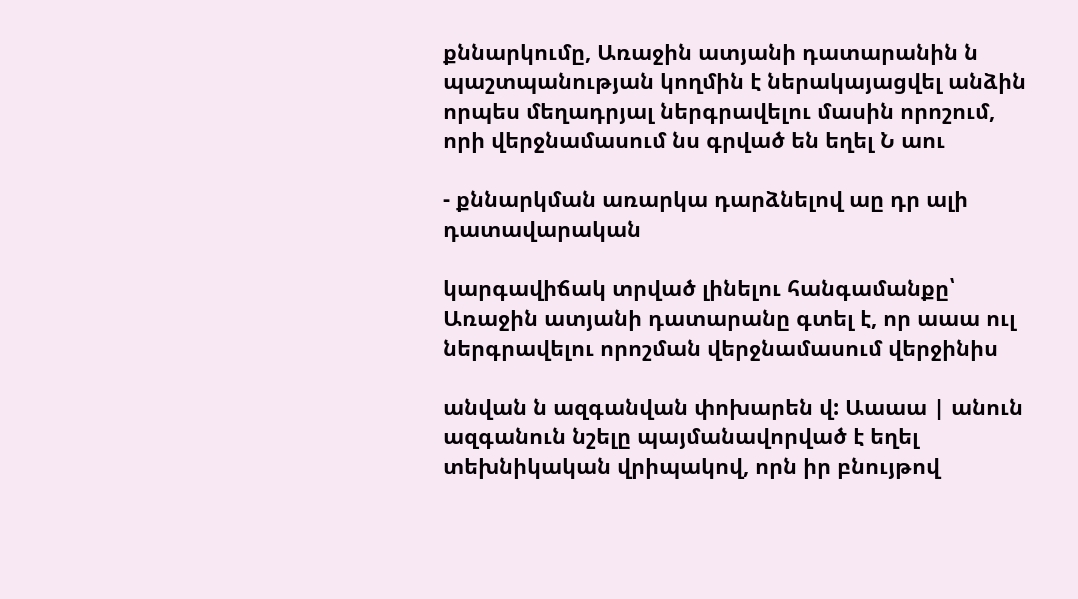քննարկումը, Առաջին ատյանի դատարանին ն պաշտպանության կողմին է ներակայացվել անձին որպես մեղադրյալ ներգրավելու մասին որոշում, որի վերջնամասում նս գրված են եղել Ն աու

- քննարկման առարկա դարձնելով աը դր ալի դատավարական

կարգավիճակ տրված լինելու հանգամանքը՝ Առաջին ատյանի դատարանը գտել է, որ աաա ուլ ներգրավելու որոշման վերջնամասում վերջինիս

անվան ն ազգանվան փոխարեն վ: Աաաա | անուն ազգանուն նշելը պայմանավորված է եղել տեխնիկական վրիպակով, որն իր բնույթով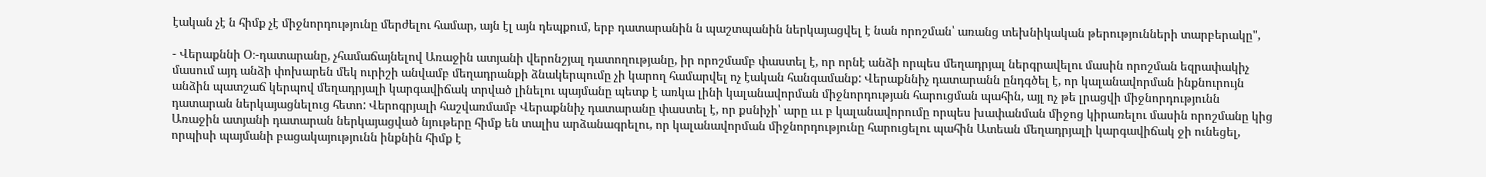էական չէ ն հիմք չէ միջնորդությունը մերժելու համար, այն էլ այն դեպքում, երբ դատարանին ն պաշտպանին ներկայացվել է նան որոշման՝ առանց տեխնիկական թերությունների տարբերակը",

- Վերաքննի Օ։-դատարանը, չհամաճայնելով Առաջին ատյանի վերոնշյալ դատողությանը, իր որոշմամբ փաստել է, որ որնէ անձի որպես մեղադրյալ ներգրավելու մասին որոշման եզրափակիչ մասում այդ անձի փոխարեն մեկ ուրիշի անվամբ մեղադրանքի ձնակերպումը չի կարող համարվել ոչ էական հանգամանք: Վերաքննիչ դատարանն ընդգծել է, որ կալանավորման ինքնուրույն անձին պատշաճ կերպով մեղադրյալի կարգավիճակ տրված լինելու պայմանը պետք է առկա լինի կալանավորման միջնորդության հարուցման պահին, այլ ոչ թե լրացվի միջնորդությունն դատարան ներկայացնելուց հետո: Վերոգրյալի հաշվառմամբ Վերաքննիչ դատարանը փաստել է, որ քսնիչի՝ արը ւււ բ կալանավորումը որպես խափանման միջոց կիրառելու մասին որոշմանը կից Առաջին ատյանի դատարան ներկայացված նյութերը հիմք են տալիս արձանագրելու, որ կալանավորման միջնորդությունը հարուցելու պահին Ատեան մեղադրյալի կարգավիճակ ջի ունեցել, որպիսի պայմանի բացակայությունն ինքնին հիմք է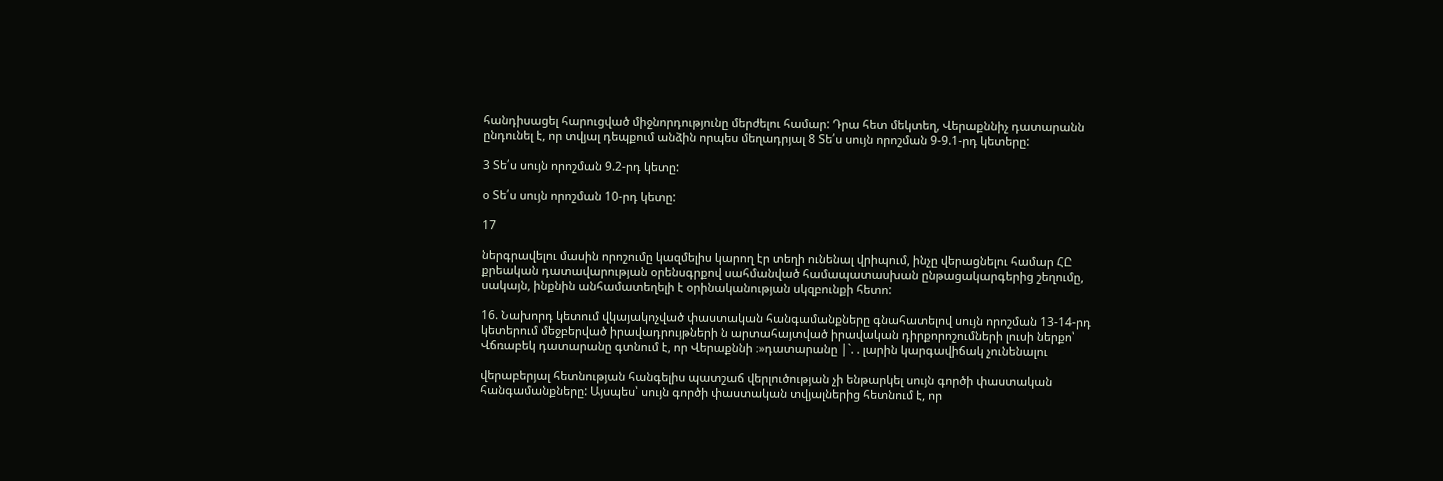հանդիսացել հարուցված միջնորդությունը մերժելու համար: Դրա հետ մեկտեղ, Վերաքննիչ դատարանն ընդունել է, որ տվյալ դեպքում անձին որպես մեղադրյալ 8 Տե՛ս սույն որոշման 9-9.1-րդ կետերը:

3 Տե՛ս սույն որոշման 9.2-րդ կետը:

օ Տե՛ս սույն որոշման 10-րդ կետը:

17

ներգրավելու մասին որոշումը կազմելիս կարող էր տեղի ունենալ վրիպում, ինչը վերացնելու համար ՀԸ քրեական դատավարության օրենսգրքով սահմանված համապատասխան ընթացակարգերից շեղումը, սակայն, ինքնին անհամատեղելի է օրինականության սկզբունքի հետո:

16. Նախորդ կետում վկայակոչված փաստական հանգամանքները գնահատելով սույն որոշման 13-14-րդ կետերում մեջբերված իրավադրույթների ն արտահայտված իրավական դիրքորոշումների լուսի ներքո՝ Վճռաբեկ դատարանը գտնում է, որ Վերաքննի ։»դատարանը |`. . լարին կարգավիճակ չունենալու

վերաբերյալ հետնության հանգելիս պատշաճ վերլուծության չի ենթարկել սույն գործի փաստական հանգամանքները: Այսպես՝ սույն գործի փաստական տվյալներից հետնում է, որ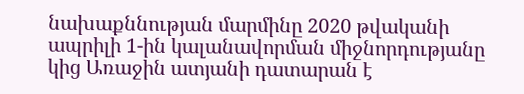նախաքննության մարմինը 2020 թվականի ապրիլի 1-ին կալանավորման միջնորդությանը կից Առաջին ատյանի դատարան է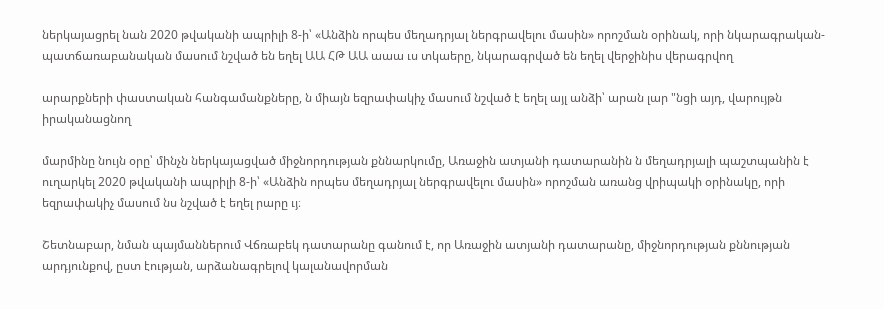ներկայացրել նան 2020 թվականի ապրիլի 8-ի՝ «Անձին որպես մեղադրյալ ներգրավելու մասին» որոշման օրինակ, որի նկարագրական-պատճառաբանական մասում նշված են եղել ԱԱ ՀԹ ԱԱ աաա ւս տկաերը, նկարագրված են եղել վերջինիս վերագրվող

արարքների փաստական հանգամանքները, ն միայն եզրափակիչ մասում նշված է եղել այլ անձի՝ արան լար "նցի այդ, վարույթն իրականացնող

մարմինը նույն օրը՝ մինչն ներկայացված միջնորդության քննարկումը, Առաջին ատյանի դատարանին ն մեղադրյալի պաշտպանին է ուղարկել 2020 թվականի ապրիլի 8-ի՝ «Անձին որպես մեղադրյալ ներգրավելու մասին» որոշման առանց վրիպակի օրինակը, որի եզրափակիչ մասում նս նշված է եղել րարը ւյ։

Շետնաբար, նման պայմաններում Վճռաբեկ դատարանը գանում է, որ Առաջին ատյանի դատարանը, միջնորդության քննության արդյունքով, ըստ էության, արձանագրելով կալանավորման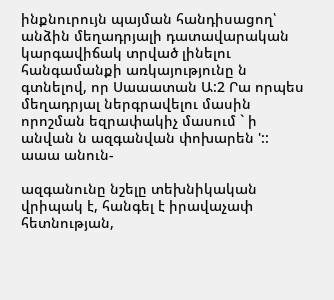ինքնուրույն պայման հանդիսացող՝ անձին մեղադրյալի դատավարական կարգավիճակ տրված լինելու հանգամանքի առկայությունը ն գտնելով, որ Սաաատան Ա:2 Րա որպես մեղադրյալ ներգրավելու մասին որոշման եզրափակիչ մասում ` ի անվան ն ազգանվան փոխարեն ':: աաա անուն-

ազգանունը նշելը տեխնիկական վրիպակ է, հանգել է իրավաչափ հետնության,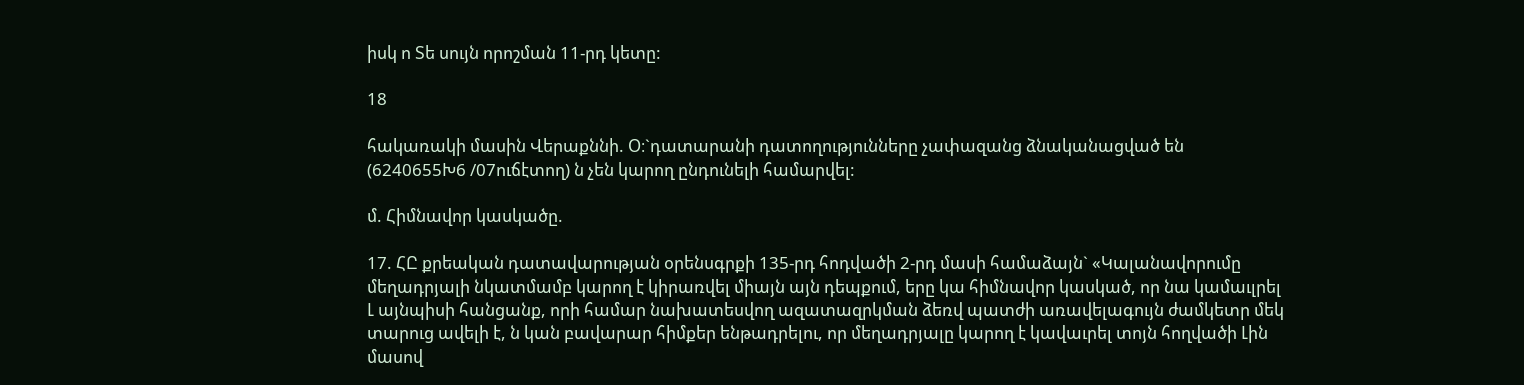իսկ ո Տե սույն որոշման 11-րդ կետը:

18

հակառակի մասին Վերաքննի. Օ։`դատարանի դատողությունները չափազանց ձնականացված են (6240655Խ6 /07ուճէտող) ն չեն կարող ընդունելի համարվել:

մ. Հիմնավոր կասկածը.

17. ՀԸ քրեական դատավարության օրենսգրքի 135-րդ հոդվածի 2-րդ մասի համաձայն` «Կալանավորումը մեղադրյալի նկատմամբ կարող է կիրառվել միայն այն դեպքում, երը կա հիմնավոր կասկած, որ նա կամաւլրել Լ այնպիսի հանցանք, որի համար նախատեսվող ազատազրկման ձեռվ պատժի առավելագույն ժամկետր մեկ տարուց ավելի է, ն կան բավարար հիմքեր ենթադրելու, որ մեղադրյալը կարող է կավաւրել տոյն հողվածի Լին մասով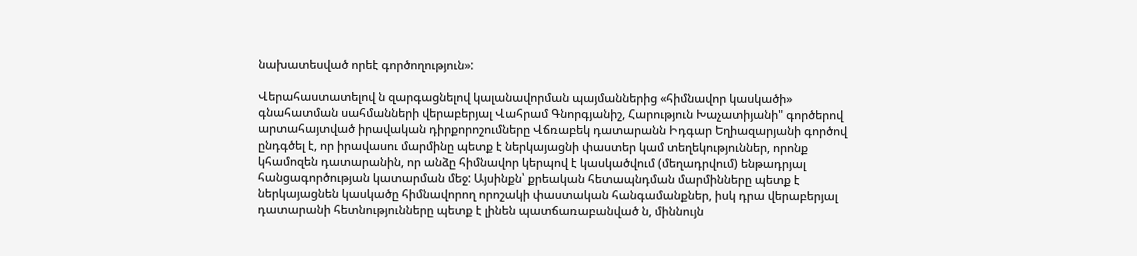նախատեսված որեէ գործողություն»:

Վերահաստատելով ն զարգացնելով կալանավորման պայմաններից «հիմնավոր կասկածի» գնահատման սահմանների վերաբերյալ Վահրամ Գնորգյանիշ, Հարություն Խաչատիյանի" գործերով արտահայտված իրավական դիրքորոշումները Վճռաբեկ դատարանն Իդգար Եղիազարյանի գործով ընդգծել է, որ իրավասու մարմինը պետք է ներկայացնի փաստեր կամ տեղեկություններ, որոնք կհամոզեն դատարանին, որ անձը հիմնավոր կերպով է կասկածվում (մեղադրվում) ենթադրյալ հանցագործության կատարման մեջ: Այսինքն՝ քրեական հետապնդման մարմինները պետք է ներկայացնեն կասկածը հիմնավորող որոշակի փաստական հանգամանքներ, իսկ դրա վերաբերյալ դատարանի հետնությունները պետք է լինեն պատճառաբանված ն, միննույն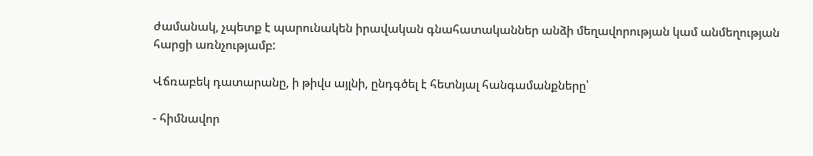ժամանակ, չպետք է պարունակեն իրավական գնահատականներ անձի մեղավորության կամ անմեղության հարցի առնչությամբ:

Վճռաբեկ դատարանը, ի թիվս այլնի, ընդգծել է հետնյալ հանգամանքները՝

- հիմնավոր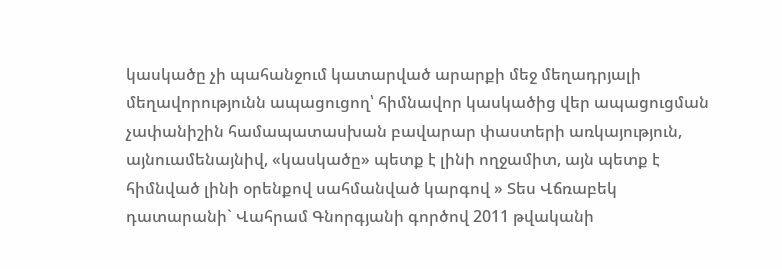կասկածը չի պահանջում կատարված արարքի մեջ մեղադրյալի մեղավորությունն ապացուցող՝ հիմնավոր կասկածից վեր ապացուցման չափանիշին համապատասխան բավարար փաստերի առկայություն, այնուամենայնիվ, «կասկածը» պետք է լինի ողջամիտ, այն պետք է հիմնված լինի օրենքով սահմանված կարգով » Տես Վճռաբեկ դատարանի` Վահրամ Գնորգյանի գործով 2011 թվականի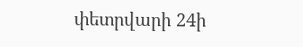փետրվարի 24ի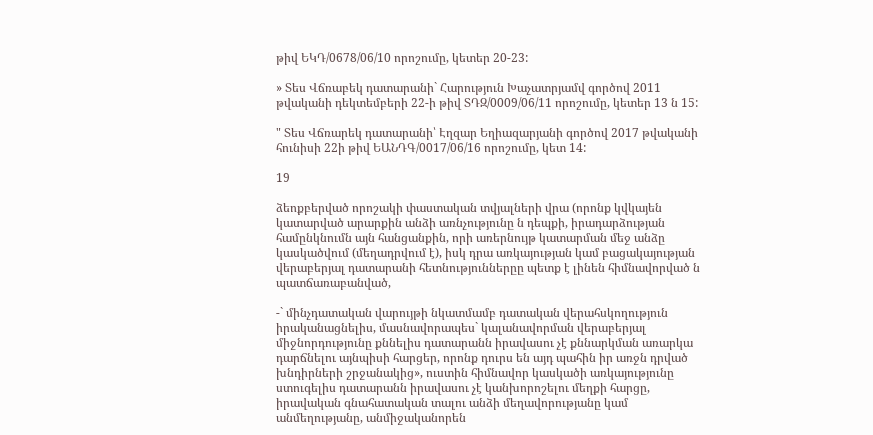թիվ ԵԿԴ/0678/06/10 որոշումը, կետեր 20-23:

» Տես Վճռաբեկ դատարանի` Հարություն Խաչատրյամվ գործով 2011 թվականի դեկտեմբերի 22-ի թիվ ՏԴԶ/0009/06/11 որոշումը, կետեր 13 ն 15:

" Տես Վճռարեկ դատարանի՝ Էղզար Եղիազարյանի գործով 2017 թվականի հունիսի 22ի թիվ ԵԱՆԴԳ/0017/06/16 որոշումը, կետ 14:

19

ձեոքբերված որոշակի փաստական տվյալների վրա (որոնք կվկայեն կատարված արարքին անձի առնչությունը ն դեպքի, իրադարձության համընկնումն այն հանցանքին, որի առերնույթ կատարման մեջ անձը կասկածվում (մեղադրվում է), իսկ դրա առկայության կամ բացակայության վերաբերյալ դատարանի հետնություններըը պետք է լինեն հիմնավորված ն պատճառաբանված,

-` մինչդատական վարույթի նկատմամբ դատական վերահսկողություն իրականացնելիս, մասնավորապես` կալանավորման վերաբերյալ միջնորդությունը քննելիս դատարանն իրավասու չէ քննարկման առարկա դարճնելու այնպիսի հարցեր, որոնք դուրս են այդ պահին իր առջն դրված խնդիրների շրջանակից», ուստին հիմնավոր կասկածի առկայությունը ստուգելիս դատարանն իրավասու չէ կանխորոշելու մեղքի հարցը, իրավական գնահատական տալու անձի մեղավորությանը կամ անմեղությանը, անմիջականորեն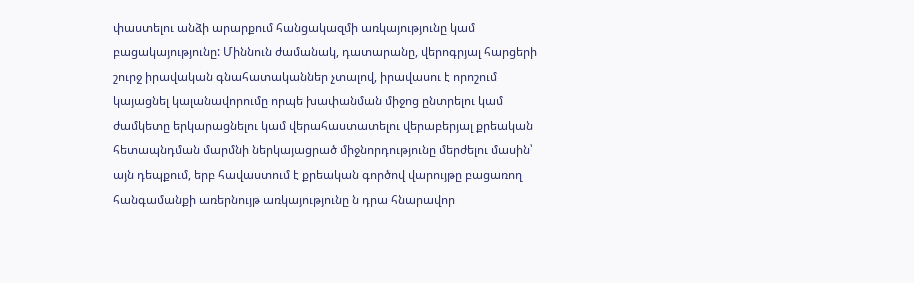փաստելու անձի արարքում հանցակազմի առկայությունը կամ բացակայությունը: Միննուն ժամանակ, դատարանը, վերոգրյալ հարցերի շուրջ իրավական գնահատականներ չտալով, իրավասու է որոշում կայացնել կալանավորումը որպե խափանման միջոց ընտրելու կամ ժամկետը երկարացնելու կամ վերահաստատելու վերաբերյալ քրեական հետապնդման մարմնի ներկայացրած միջնորդությունը մերժելու մասին՝ այն դեպքում, երբ հավաստում է քրեական գործով վարույթը բացառող հանգամանքի առերնույթ առկայությունը ն դրա հնարավոր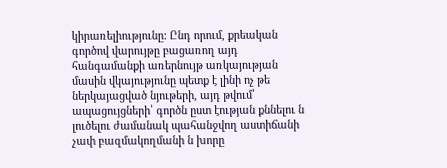կիրառելիությունը: Ընդ որում, քրեական գործով վարույթը բացառող այդ հանգամանքի առերնույթ առկայության մասին վկայությունը պետք է լինի ոչ թե ներկայացված նյութերի, այդ թվում՝ ապացույցների՝ գործն ըստ էության քննելու ն լուծելու ժամանակ պահանջվող աստիճանի չափ բազմակողմանի ն խորը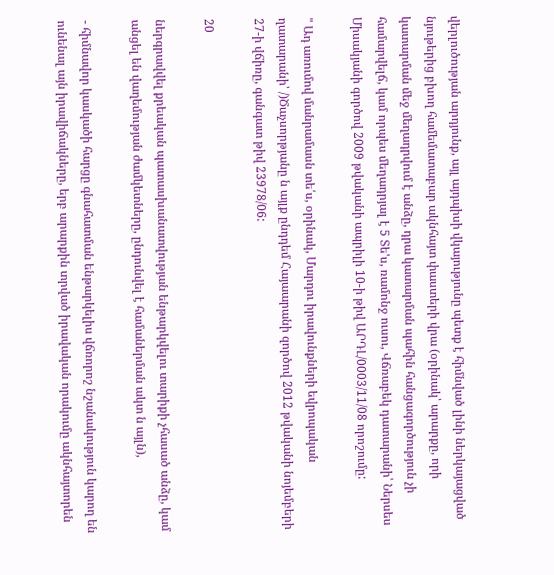վերլուծության արդյունք, այլ այդպիսի վկայությունը պետք է հիմնված լինի ներկայացված նյութերից բխող համեմատաբար ակնհայտ փաստերի վրա (օրինակ՝ արարքը, որի կատարման մեջ մեղադրվում է անձը, դրա կատարման պահին հանցագործություն չի համարվելճ, կամ որպես մեղադրյալ է 5 Տե'ս, ռամոնջ ուսու, Վճռաբեկ դատարանի՝ Ներսես Միսակյանի գործով 2009 թվականի ապրիլի 10-ի թիվ ԱՐԴԼ/0003/11/08 որոշումը:

" Ադ առումով մանրամասն տե՛ս, օրինակ, Մարդու իրավունքների եվրոպական ղատարանի՝ /)Ծաչսորթյանը ն այլք ընդդեմ Հայաարանի զործով 2012 թվականի նոյեմբերի 27-ի վճիռը, գանգատ թիվ 23978/06:

20

ներգրավվել քրեական պատասխանատվության ենթարկվելու տարիքի չհասած անձը, կամ անցել են վաղեմության ժամկետները, ընդունվել է համաներման ակտ ն այլն),

- հիմնավոր կասկածի հարցը գնահատման ենթարկելիս վճռորոշ նշանակություն կարող են ունենալ այն իրավիճակները, երբ արարքին տրված իրավական որակումը ակնհայտորեն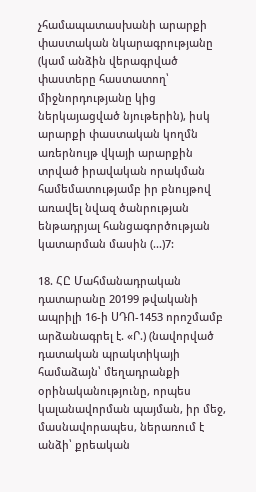չհամապատասխանի արարքի փաստական նկարագրությանը (կամ անձին վերագրված փաստերը հաստատող՝ միջնորդությանը կից ներկայացված նյութերին), իսկ արարքի փաստական կողմն առերնույթ վկայի արարքին տրված իրավական որակման համեմատությամբ իր բնույթով առավել նվազ ծանրության ենթադրյալ հանցագործության կատարման մասին (...)7:

18. ՀԸ Մահմանադրական դատարանը 20199 թվականի ապրիլի 16-ի ՍԴՈ-1453 որոշմամբ արձանագրել է. «Ր.) (նավորված դատական պրակտիկայի համաձայն՝ մեղադրանքի օրինականությունը, որպես կալանավորման պայման, իր մեջ, մասնավորապես, ներառում է անձի՝ քրեական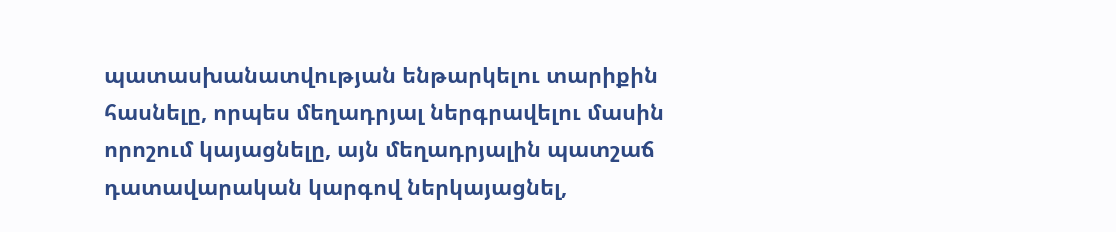պատասխանատվության ենթարկելու տարիքին հասնելը, որպես մեղադրյալ ներգրավելու մասին որոշում կայացնելը, այն մեղադրյալին պատշաճ դատավարական կարգով ներկայացնել,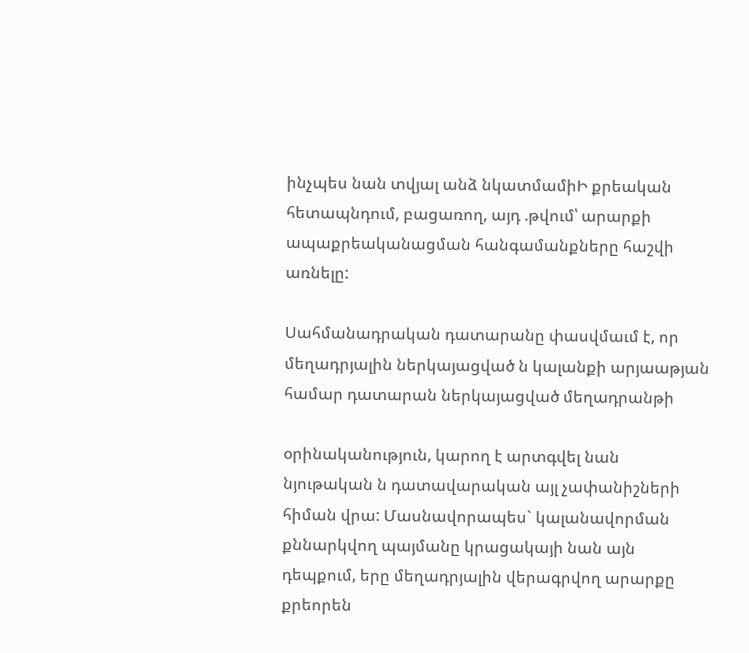ինչպես նան տվյալ անձ նկատմամիԻ քրեական հետապնդում, բացառող, այդ .թվում՝ արարքի ապաքրեականացման հանգամանքները հաշվի առնելը:

Սահմանադրական դատարանը փասվմաւմ է, որ մեղադրյալին ներկայացված ն կալանքի արյաաթյան համար դատարան ներկայացված մեղադրանթի

օրինականություն, կարող է արտգվել նան նյութական ն դատավարական այլ չափանիշների հիման վրա: Մասնավորապես` կալանավորման քննարկվող պայմանը կրացակայի նան այն դեպքում, երը մեղադրյալին վերագրվող արարքը քրեորեն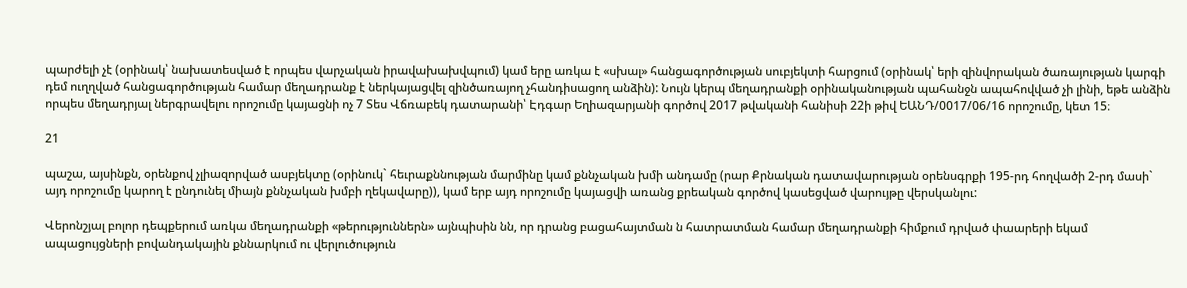պարժելի չէ (օրինակ՝ նախատեսված է որպես վարչական իրավախախվպում) կամ երը առկա է «սխալ» հանցագործության սուբյեկտի հարցում (օրինակ՝ երի զինվորական ծառայության կարգի դեմ ուղղված հանցագործության համար մեղադրանք է ներկայացվել զինծառայող չհանդիսացող անձին): Նույն կերպ մեղադրանքի օրինականության պահանջն ապահովված չի լինի, եթե անձին որպես մեղադրյալ ներգրավելու որոշումը կայացնի ոչ 7 Տես Վճռաբեկ դատարանի՝ Էդգար Եղիազարյանի գործով 2017 թվականի հանիսի 22ի թիվ ԵԱՆԴ/0017/06/16 որոշումը, կետ 15։

21

պաշա, այսինքն, օրենքով չլիազորված ասբյեկտը (օրինուկ` հեւրաքննության մարմինը կամ քննչական խմի անդամը (րար Քրնական դատավարության օրենսգրքի 195-րդ հողվածի 2-րդ մասի` այդ որոշումը կարող է ընդունել միայն քննչական խմբի ղեկավարը)), կամ երբ այդ որոշումը կայացվի առանց քրեական գործով կասեցված վարույթը վերսկանլու:

Վերոնշյալ բոլոր դեպքերում առկա մեղադրանքի «թերություններն» այնպիսին նն, որ դրանց բացահայտման ն հատրատման համար մեղադրանքի հիմքում դրված փաարերի եկամ ապացույցների բովանդակային քննարկում ու վերլուծություն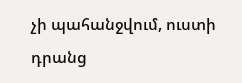չի պահանջվում, ուստի դրանց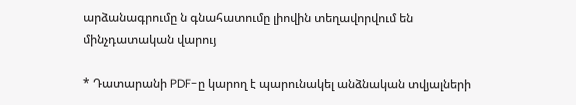արձանագրումը ն գնահատումը լիովին տեղավորվում են մինչդատական վարույ

* Դատարանի PDF-ը կարող է պարունակել անձնական տվյալների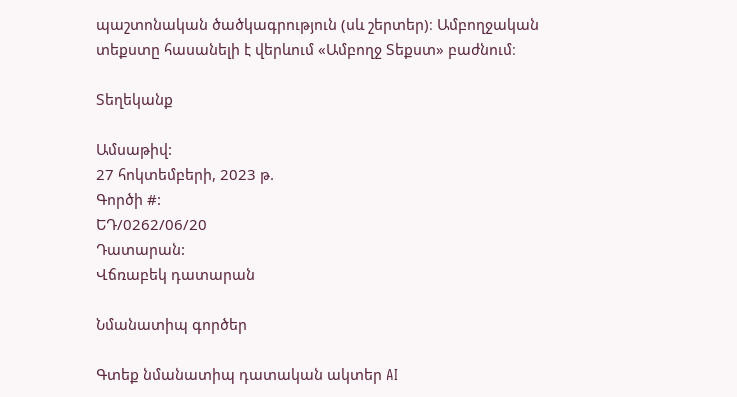պաշտոնական ծածկագրություն (սև շերտեր)։ Ամբողջական տեքստը հասանելի է վերևում «Ամբողջ Տեքստ» բաժնում։

Տեղեկանք

Ամսաթիվ:
27 հոկտեմբերի, 2023 թ.
Գործի #:
ԵԴ/0262/06/20
Դատարան:
Վճռաբեկ դատարան

Նմանատիպ գործեր

Գտեք նմանատիպ դատական ակտեր AI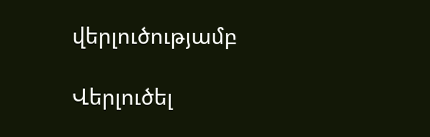վերլուծությամբ

Վերլուծել